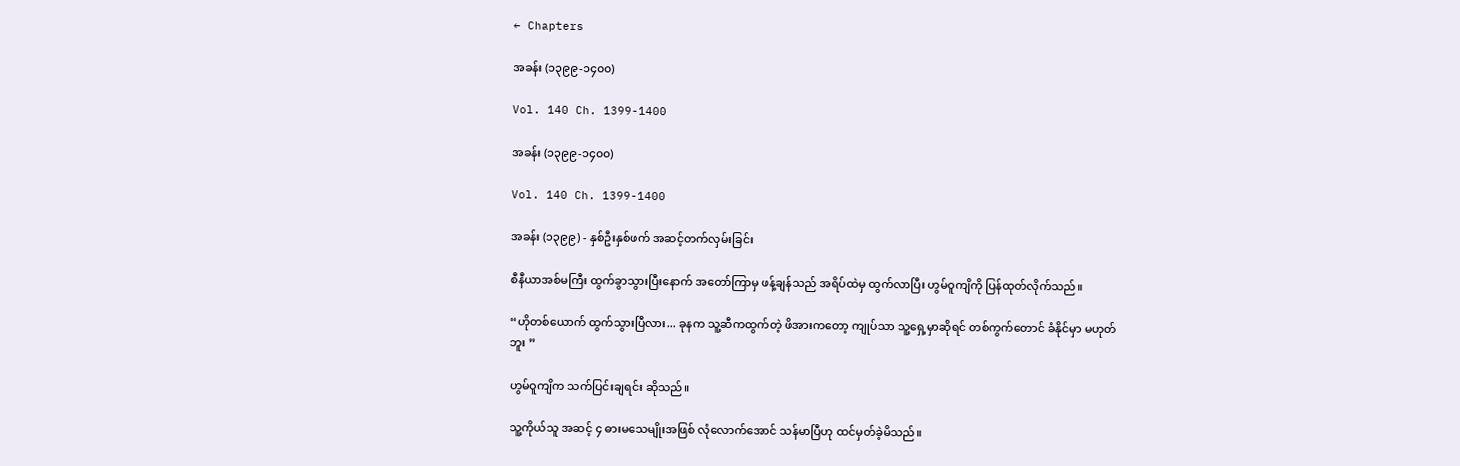← Chapters

အခန်း (၁၃၉၉-၁၄၀၀)

Vol. 140 Ch. 1399-1400

အခန်း (၁၃၉၉-၁၄၀၀)

Vol. 140 Ch. 1399-1400

အခန်း (၁၃၉၉) - နှစ်ဦးနှစ်ဖက် အဆင့်တက်လှမ်းခြင်း

စီနီယာအစ်မကြီး ထွက်ခွာသွားပြီးနောက် အတော်ကြာမှ ဖန့်ချန်သည် အရိပ်ထဲမှ ထွက်လာပြီး ဟွမ်ဝူကျိကို ပြန်ထုတ်လိုက်သည်။

“ဟိုတစ်ယောက် ထွက်သွားပြီလား... ခုနက သူ့ဆီကထွက်တဲ့ ဖိအားကတော့ ကျုပ်သာ သူ့ရှေ့မှာဆိုရင် တစ်ကွက်တောင် ခံနိုင်မှာ မဟုတ်ဘူး ”

ဟွမ်ဝူကျိက သက်ပြင်းချရင်း ဆိုသည်။

သူ့ကိုယ်သူ အဆင့် ၄ ဓားမသေမျိုးအဖြစ် လုံလောက်အောင် သန်မာပြီဟု ထင်မှတ်ခဲ့မိသည်။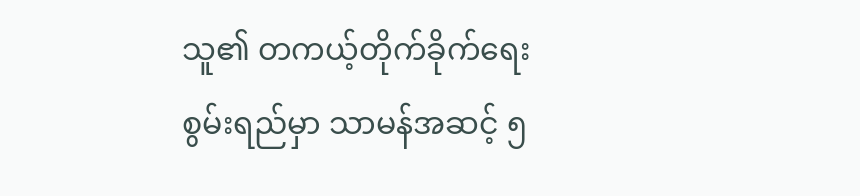သူ၏ တကယ့်တိုက်ခိုက်ရေးစွမ်းရည်မှာ သာမန်အဆင့် ၅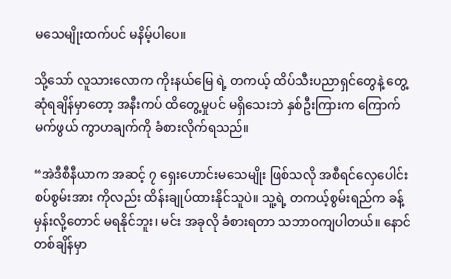မသေမျိုးထက်ပင် မနိမ့်ပါပေ။

သို့သော် လူသားလောက ကိုးနယ်မြေ ရဲ့ တကယ့် ထိပ်သီးပညာရှင်တွေနဲ့ တွေ့ဆုံရချိန်မှာတော့ အနီးကပ် ထိတွေ့မှုပင် မရှိသေးဘဲ နှစ်ဦးကြားက ကြောက်မက်ဖွယ် ကွာဟချက်ကို ခံစားလိုက်ရသည်။

“အဲဒီစီနီယာက အဆင့် ၇ ရှေးဟောင်းမသေမျိုး ဖြစ်သလို အစီရင်လှေပေါင်းစပ်စွမ်းအား ကိုလည်း ထိန်းချုပ်ထားနိုင်သူပဲ။ သူ့ရဲ့ တကယ့်စွမ်းရည်က ခန့်မှန်းလို့တောင် မရနိုင်ဘူး၊ မင်း အခုလို ခံစားရတာ သဘာဝကျပါတယ်။ နောင်တစ်ချိန်မှာ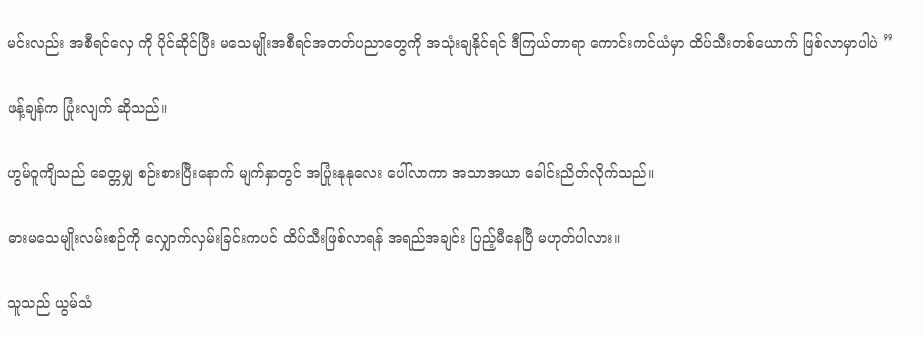မင်းလည်း အစီရင်လှေ ကို ပိုင်ဆိုင်ပြီး မသေမျိုးအစီရင်အတတ်ပညာတွေကို အသုံးချနိုင်ရင် ဒီကြယ်တာရာ ကောင်းကင်ယံမှာ ထိပ်သီးတစ်ယောက် ဖြစ်လာမှာပါပဲ ”

ဖန့်ချန်က ပြုံးလျက် ဆိုသည်။

ဟွမ်ဝူကျိသည် ခေတ္တမျှ စဉ်းစားပြီးနောက် မျက်နှာတွင် အပြုံးနုနုလေး ပေါ်လာကာ အသာအယာ ခေါင်းညိတ်လိုက်သည်။

ဓားမသေမျိုးလမ်းစဉ်ကို လျှောက်လှမ်းခြင်းကပင် ထိပ်သီးဖြစ်လာရန် အရည်အချင်း ပြည့်မီနေပြီ မဟုတ်ပါလား။

သူသည် ယွမ်သံ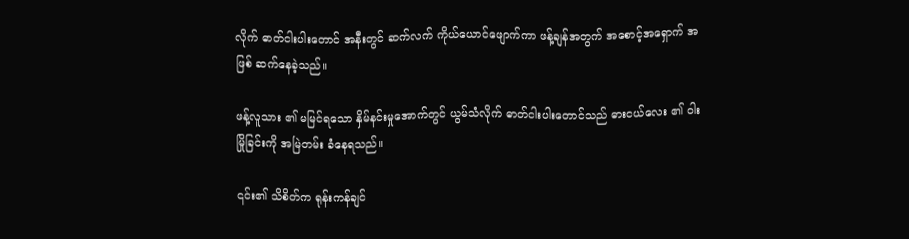လိုက် ဓာတ်ငါးပါးတောင် အနီးတွင် ဆက်လက် ကိုယ်ယောင်ဖျောက်ကာ ဖန့်ချန်အတွက် အစောင့်အရှောက် အဖြစ် ဆက်နေခဲ့သည်။

ဖန့်လူသား ၏ မမြင်ရသော နှိမ်နင်းမှုအောက်တွင် ယွမ်သံလိုက် ဓာတ်ငါးပါးတောင်သည် ဓားငယ်လေး ၏ ဝါးမြိုခြင်းကို အမြဲတမ်း ခံနေရသည်။

၎င်း၏ သိစိတ်က ရုန်းကန်ချင်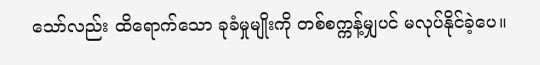သော်လည်း ထိရောက်သော ခုခံမှုမျိုးကို တစ်စက္ကန့်မျှပင် မလုပ်နိုင်ခဲ့ပေ။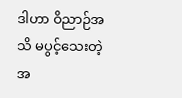ဒါဟာ ဝိညာဉ်အသိ မပွင့်သေးတဲ့ အ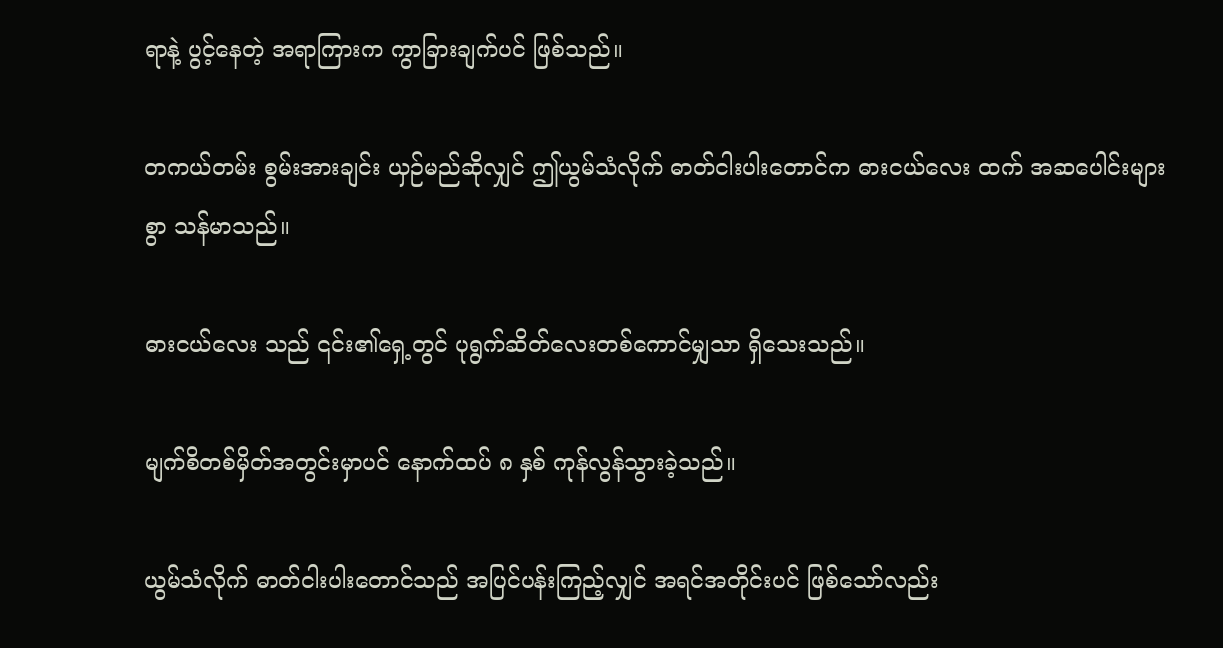ရာနဲ့ ပွင့်နေတဲ့ အရာကြားက ကွာခြားချက်ပင် ဖြစ်သည်။

တကယ်တမ်း စွမ်းအားချင်း ယှဉ်မည်ဆိုလျှင် ဤယွမ်သံလိုက် ဓာတ်ငါးပါးတောင်က ဓားငယ်လေး ထက် အဆပေါင်းများစွာ သန်မာသည်။

ဓားငယ်လေး သည် ၎င်း၏ရှေ့တွင် ပုရွက်ဆိတ်လေးတစ်ကောင်မျှသာ ရှိသေးသည်။

မျက်စိတစ်မှိတ်အတွင်းမှာပင် နောက်ထပ် ၈ နှစ် ကုန်လွန်သွားခဲ့သည်။

ယွမ်သံလိုက် ဓာတ်ငါးပါးတောင်သည် အပြင်ပန်းကြည့်လျှင် အရင်အတိုင်းပင် ဖြစ်သော်လည်း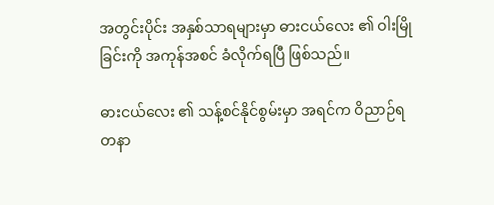အတွင်းပိုင်း အနှစ်သာရများမှာ ဓားငယ်လေး ၏ ဝါးမြိုခြင်းကို အကုန်အစင် ခံလိုက်ရပြီ ဖြစ်သည်။

ဓားငယ်လေး ၏ သန့်စင်နိုင်စွမ်းမှာ အရင်က ဝိညာဉ်ရတနာ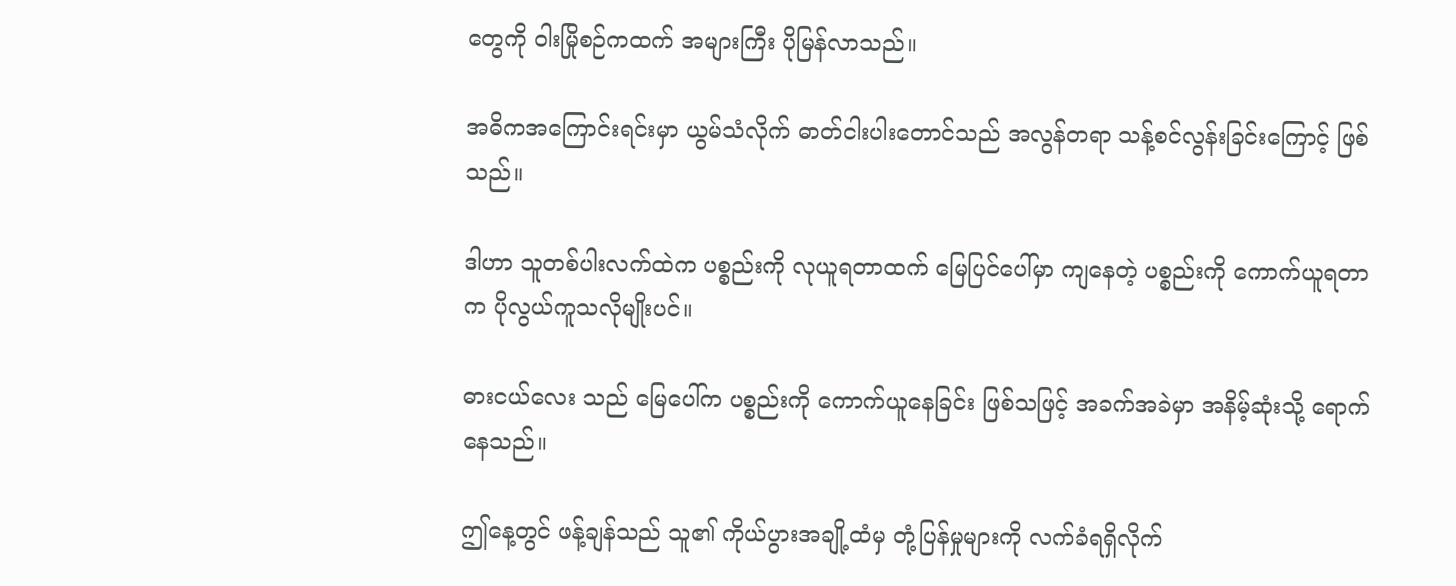တွေကို ဝါးမြိုစဉ်ကထက် အများကြီး ပိုမြန်လာသည်။

အဓိကအကြောင်းရင်းမှာ ယွမ်သံလိုက် ဓာတ်ငါးပါးတောင်သည် အလွန်တရာ သန့်စင်လွန်းခြင်းကြောင့် ဖြစ်သည်။

ဒါဟာ သူတစ်ပါးလက်ထဲက ပစ္စည်းကို လုယူရတာထက် မြေပြင်ပေါ်မှာ ကျနေတဲ့ ပစ္စည်းကို ကောက်ယူရတာက ပိုလွယ်ကူသလိုမျိုးပင်။

ဓားငယ်လေး သည် မြေပေါ်က ပစ္စည်းကို ကောက်ယူနေခြင်း ဖြစ်သဖြင့် အခက်အခဲမှာ အနိမ့်ဆုံးသို့ ရောက်နေသည်။

ဤနေ့တွင် ဖန့်ချန်သည် သူ၏ ကိုယ်ပွားအချို့ထံမှ တုံ့ပြန်မှုများကို လက်ခံရရှိလိုက်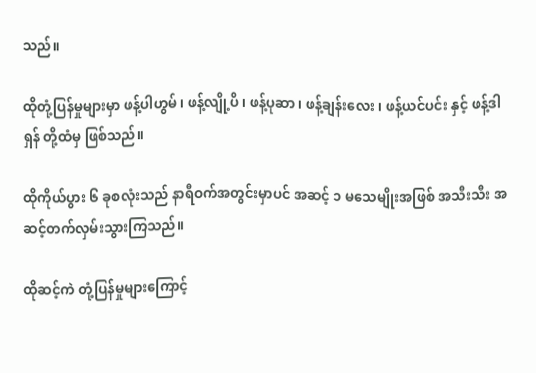သည်။

ထိုတုံ့ပြန်မှုများမှာ ဖန့်ပါဟွမ် ၊ ဖန့်လျို့ပိ ၊ ဖန့်ပုဆာ ၊ ဖန့်ချန်းလေး ၊ ဖန့်ယင်ပင်း နှင့် ဖန့်ဒါရှန် တို့ထံမှ ဖြစ်သည်။

ထိုကိုယ်ပွား ၆ ခုစလုံးသည် နာရီဝက်အတွင်းမှာပင် အဆင့် ၁ မသေမျိုးအဖြစ် အသီးသီး အဆင့်တက်လှမ်းသွားကြသည်။

ထိုဆင့်ကဲ တုံ့ပြန်မှုများကြောင့်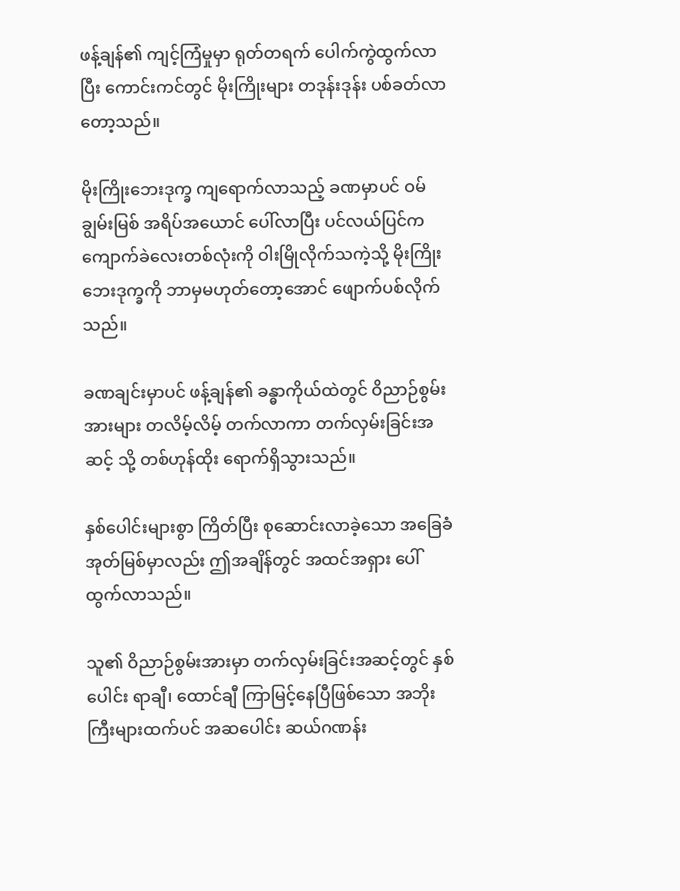ဖန့်ချန်၏ ကျင့်ကြံမှုမှာ ရုတ်တရက် ပေါက်ကွဲထွက်လာပြီး ကောင်းကင်တွင် မိုးကြိုးများ တဒုန်းဒုန်း ပစ်ခတ်လာတော့သည်။

မိုးကြိုးဘေးဒုက္ခ ကျရောက်လာသည့် ခဏမှာပင် ဝမ်ချွမ်းမြစ် အရိပ်အယောင် ပေါ်လာပြီး ပင်လယ်ပြင်က ကျောက်ခဲလေးတစ်လုံးကို ဝါးမြိုလိုက်သကဲ့သို့ မိုးကြိုးဘေးဒုက္ခကို ဘာမှမဟုတ်တော့အောင် ဖျောက်ပစ်လိုက်သည်။

ခဏချင်းမှာပင် ဖန့်ချန်၏ ခန္ဓာကိုယ်ထဲတွင် ဝိညာဉ်စွမ်းအားများ တလိမ့်လိမ့် တက်လာကာ တက်လှမ်းခြင်းအဆင့် သို့ တစ်ဟုန်ထိုး ရောက်ရှိသွားသည်။

နှစ်ပေါင်းများစွာ ကြိတ်ပြီး စုဆောင်းလာခဲ့သော အခြေခံအုတ်မြစ်မှာလည်း ဤအချိန်တွင် အထင်အရှား ပေါ်ထွက်လာသည်။

သူ၏ ဝိညာဉ်စွမ်းအားမှာ တက်လှမ်းခြင်းအဆင့်တွင် နှစ်ပေါင်း ရာချီ၊ ထောင်ချီ ကြာမြင့်နေပြီဖြစ်သော အဘိုးကြီးများထက်ပင် အဆပေါင်း ဆယ်ဂဏန်း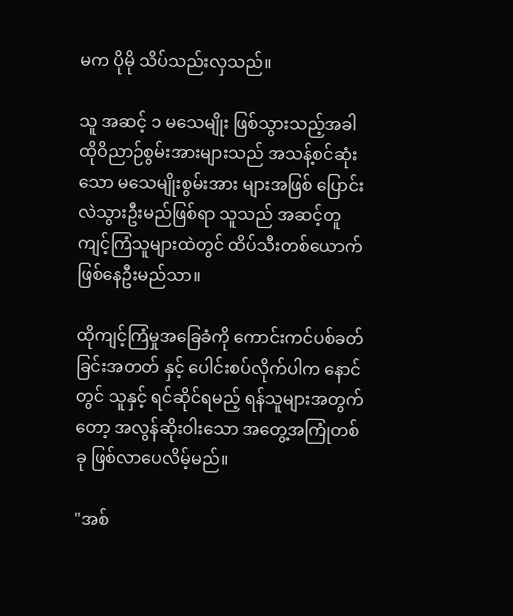မက ပိုမို သိပ်သည်းလှသည်။

သူ အဆင့် ၁ မသေမျိုး ဖြစ်သွားသည့်အခါ ထိုဝိညာဉ်စွမ်းအားများသည် အသန့်စင်ဆုံးသော မသေမျိုးစွမ်းအား များအဖြစ် ပြောင်းလဲသွားဦးမည်ဖြစ်ရာ သူသည် အဆင့်တူ ကျင့်ကြံသူများထဲတွင် ထိပ်သီးတစ်ယောက် ဖြစ်နေဦးမည်သာ။

ထိုကျင့်ကြံမှုအခြေခံကို ကောင်းကင်ပစ်ခတ်ခြင်းအတတ် နှင့် ပေါင်းစပ်လိုက်ပါက နောင်တွင် သူနှင့် ရင်ဆိုင်ရမည့် ရန်သူများအတွက်တော့ အလွန်ဆိုးဝါးသော အတွေ့အကြုံတစ်ခု ဖြစ်လာပေလိမ့်မည်။

"အစ်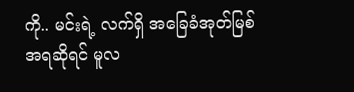ကို.. မင်းရဲ့ လက်ရှိ အခြေခံအုတ်မြစ်အရဆိုရင် မူလ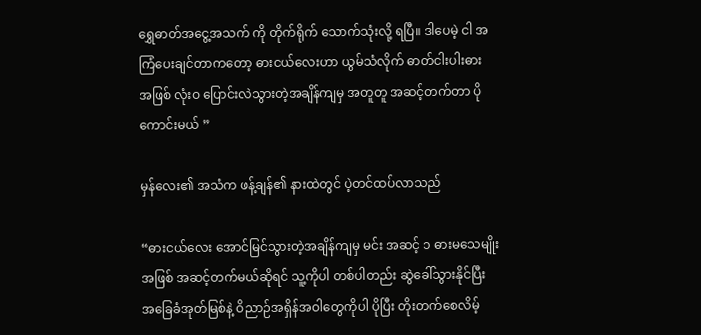ရွှေဓာတ်အငွေ့အသက် ကို တိုက်ရိုက် သောက်သုံးလို့ ရပြီ။ ဒါပေမဲ့ ငါ အကြံပေးချင်တာကတော့ ဓားငယ်လေးဟာ ယွမ်သံလိုက် ဓာတ်ငါးပါးဓား အဖြစ် လုံးဝ ပြောင်းလဲသွားတဲ့အချိန်ကျမှ အတူတူ အဆင့်တက်တာ ပိုကောင်းမယ် ”

မှန်လေး၏ အသံက ဖန့်ချန်၏ နားထဲတွင် ပဲ့တင်ထပ်လာသည်

“ဓားငယ်လေး အောင်မြင်သွားတဲ့အချိန်ကျမှ မင်း အဆင့် ၁ ဓားမသေမျိုးအဖြစ် အဆင့်တက်မယ်ဆိုရင် သူ့ကိုပါ တစ်ပါတည်း ဆွဲခေါ်သွားနိုင်ပြီး အခြေခံအုတ်မြစ်နဲ့ ဝိညာဉ်အရှိန်အဝါတွေကိုပါ ပိုပြီး တိုးတက်စေလိမ့်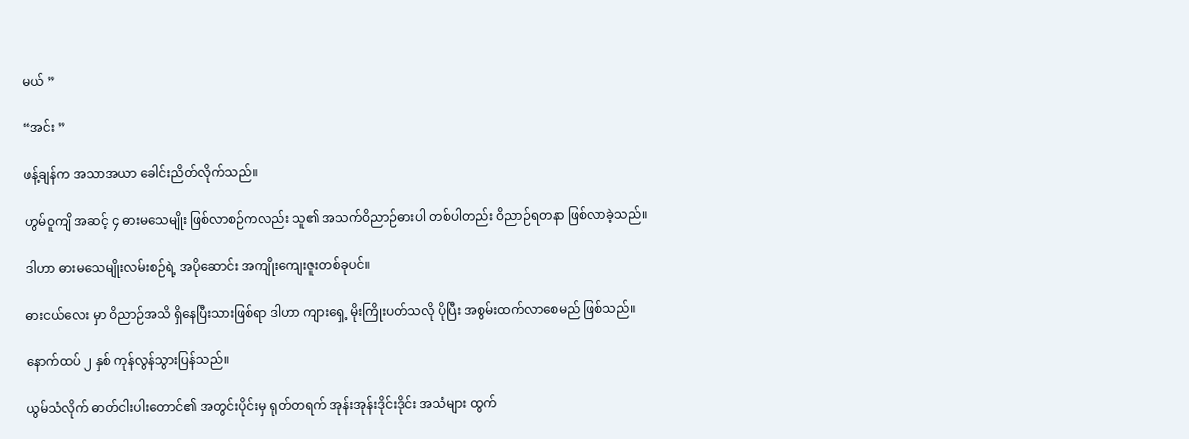မယ် ”

“အင်း ”

ဖန့်ချန်က အသာအယာ ခေါင်းညိတ်လိုက်သည်။

ဟွမ်ဝူကျိ အဆင့် ၄ ဓားမသေမျိုး ဖြစ်လာစဉ်ကလည်း သူ၏ အသက်ဝိညာဉ်ဓားပါ တစ်ပါတည်း ဝိညာဉ်ရတနာ ဖြစ်လာခဲ့သည်။

ဒါဟာ ဓားမသေမျိုးလမ်းစဉ်ရဲ့ အပိုဆောင်း အကျိုးကျေးဇူးတစ်ခုပင်။

ဓားငယ်လေး မှာ ဝိညာဉ်အသိ ရှိနေပြီးသားဖြစ်ရာ ဒါဟာ ကျားရှေ့ မိုးကြိုးပတ်သလို ပိုပြီး အစွမ်းထက်လာစေမည် ဖြစ်သည်။

နောက်ထပ် ၂ နှစ် ကုန်လွန်သွားပြန်သည်။

ယွမ်သံလိုက် ဓာတ်ငါးပါးတောင်၏ အတွင်းပိုင်းမှ ရုတ်တရက် အုန်းအုန်းဒိုင်းဒိုင်း အသံများ ထွက်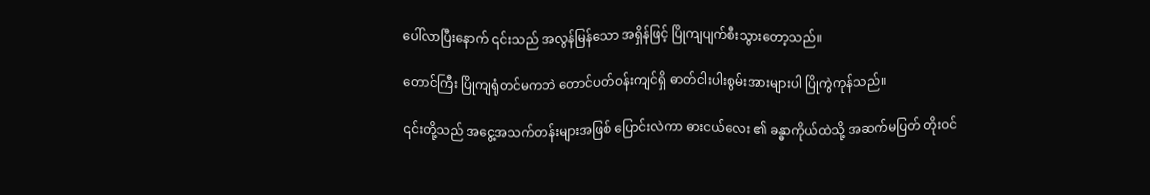ပေါ်လာပြီးနောက် ၎င်းသည် အလွန်မြန်သော အရှိန်ဖြင့် ပြိုကျပျက်စီးသွားတော့သည်။

တောင်ကြီး ပြိုကျရုံတင်မကဘဲ တောင်ပတ်ဝန်းကျင်ရှိ ဓာတ်ငါးပါးစွမ်းအားများပါ ပြိုကွဲကုန်သည်။

၎င်းတို့သည် အငွေ့အသက်တန်းများအဖြစ် ပြောင်းလဲကာ ဓားငယ်လေး ၏ ခန္ဓာကိုယ်ထဲသို့ အဆက်မပြတ် တိုးဝင်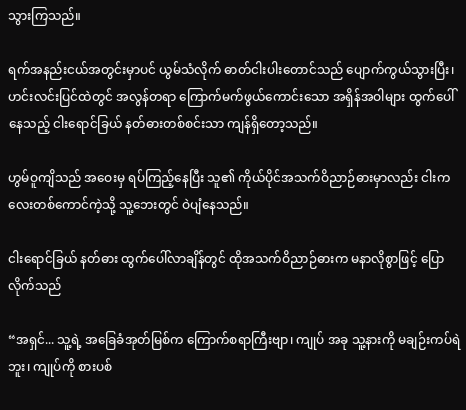သွားကြသည်။

ရက်အနည်းငယ်အတွင်းမှာပင် ယွမ်သံလိုက် ဓာတ်ငါးပါးတောင်သည် ပျောက်ကွယ်သွားပြီး၊ ဟင်းလင်းပြင်ထဲတွင် အလွန်တရာ ကြောက်မက်ဖွယ်ကောင်းသော အရှိန်အဝါများ ထွက်ပေါ်နေသည့် ငါးရောင်ခြယ် နတ်ဓားတစ်စင်းသာ ကျန်ရှိတော့သည်။

ဟွမ်ဝူကျိသည် အဝေးမှ ရပ်ကြည့်နေပြီး သူ၏ ကိုယ်ပိုင်အသက်ဝိညာဉ်ဓားမှာလည်း ငါးကလေးတစ်ကောင်ကဲ့သို့ သူ့ဘေးတွင် ဝဲပျံနေသည်။

ငါးရောင်ခြယ် နတ်ဓား ထွက်ပေါ်လာချိန်တွင် ထိုအသက်ဝိညာဉ်ဓားက မနာလိုစွာဖြင့် ပြောလိုက်သည်

“အရှင်... သူ့ရဲ့ အခြေခံအုတ်မြစ်က ကြောက်စရာကြီးဗျာ၊ ကျုပ် အခု သူ့နားကို မချဉ်းကပ်ရဲဘူး၊ ကျုပ်ကို စားပစ်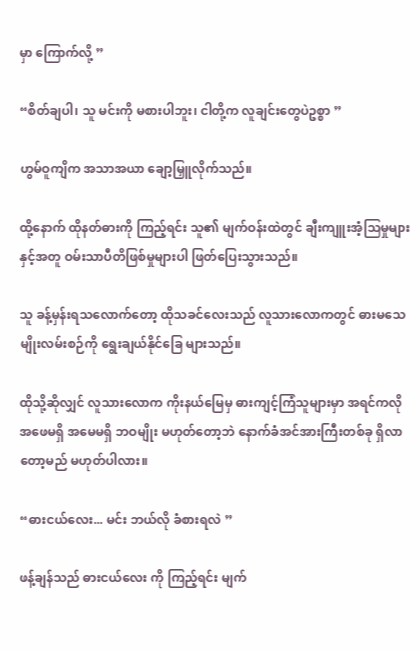မှာ ကြောက်လို့ ”

“စိတ်ချပါ၊ သူ မင်းကို မစားပါဘူး၊ ငါတို့က လူချင်းတွေပဲဥစ္စာ ”

ဟွမ်ဝူကျိက အသာအယာ ချော့မြှူလိုက်သည်။

ထို့နောက် ထိုနတ်ဓားကို ကြည့်ရင်း သူ၏ မျက်ဝန်းထဲတွင် ချီးကျူးအံ့သြမှုများနှင့်အတူ ဝမ်းသာပီတိဖြစ်မှုများပါ ဖြတ်ပြေးသွားသည်။

သူ ခန့်မှန်းရသလောက်တော့ ထိုသခင်လေးသည် လူသားလောကတွင် ဓားမသေမျိုးလမ်းစဉ်ကို ရွေးချယ်နိုင်ခြေ များသည်။

ထိုသို့ဆိုလျှင် လူသားလောက ကိုးနယ်မြေမှ ဓားကျင့်ကြံသူများမှာ အရင်ကလို အဖေမရှိ အမေမရှိ ဘဝမျိုး မဟုတ်တော့ဘဲ နောက်ခံအင်အားကြီးတစ်ခု ရှိလာတော့မည် မဟုတ်ပါလား။

“ဓားငယ်လေး... မင်း ဘယ်လို ခံစားရလဲ ”

ဖန့်ချန်သည် ဓားငယ်လေး ကို ကြည့်ရင်း မျက်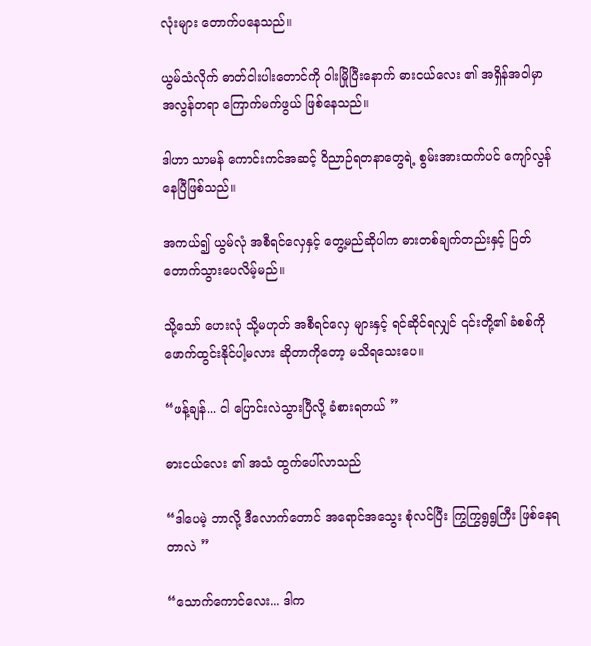လုံးများ တောက်ပနေသည်။

ယွမ်သံလိုက် ဓာတ်ငါးပါးတောင်ကို ဝါးမြိုပြီးနောက် ဓားငယ်လေး ၏ အရှိန်အဝါမှာ အလွန်တရာ ကြောက်မက်ဖွယ် ဖြစ်နေသည်။

ဒါဟာ သာမန် ကောင်းကင်အဆင့် ဝိညာဉ်ရတနာတွေရဲ့ စွမ်းအားထက်ပင် ကျော်လွန်နေပြီဖြစ်သည်။

အကယ်၍ ယွမ်လုံ အစီရင်လှေနှင့် တွေ့မည်ဆိုပါက ဓားတစ်ချက်တည်းနှင့် ပြတ်တောက်သွားပေလိမ့်မည်။

သို့သော် ဟေးလုံ သို့မဟုတ် အစီရင်လှေ များနှင့် ရင်ဆိုင်ရလျှင် ၎င်းတို့၏ ခံစစ်ကို ဖောက်ထွင်းနိုင်ပါ့မလား ဆိုတာကိုတော့ မသိရသေးပေ။

“ဖန့်ချန်... ငါ ပြောင်းလဲသွားပြီလို့ ခံစားရတယ် ”

ဓားငယ်လေး ၏ အသံ ထွက်ပေါ်လာသည်

“ဒါပေမဲ့ ဘာလို့ ဒီလောက်တောင် အရောင်အသွေး စုံလင်ပြီး ကြွကြွရွရွကြီး ဖြစ်နေရတာလဲ ”

“သောက်ကောင်လေး... ဒါက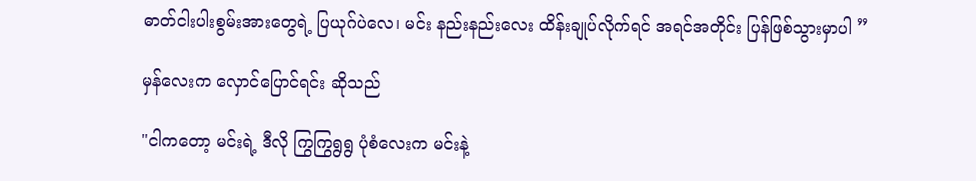ဓာတ်ငါးပါးစွမ်းအားတွေရဲ့ ပြယုဂ်ပဲလေ၊ မင်း နည်းနည်းလေး ထိန်းချုပ်လိုက်ရင် အရင်အတိုင်း ပြန်ဖြစ်သွားမှာပါ ”

မှန်လေးက လှောင်ပြောင်ရင်း ဆိုသည်

"ငါကတော့ မင်းရဲ့ ဒီလို ကြွကြွရွရွ ပုံစံလေးက မင်းနဲ့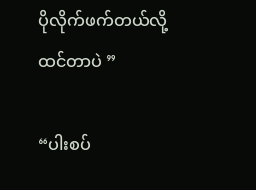ပိုလိုက်ဖက်တယ်လို့ ထင်တာပဲ ”

“ပါးစပ်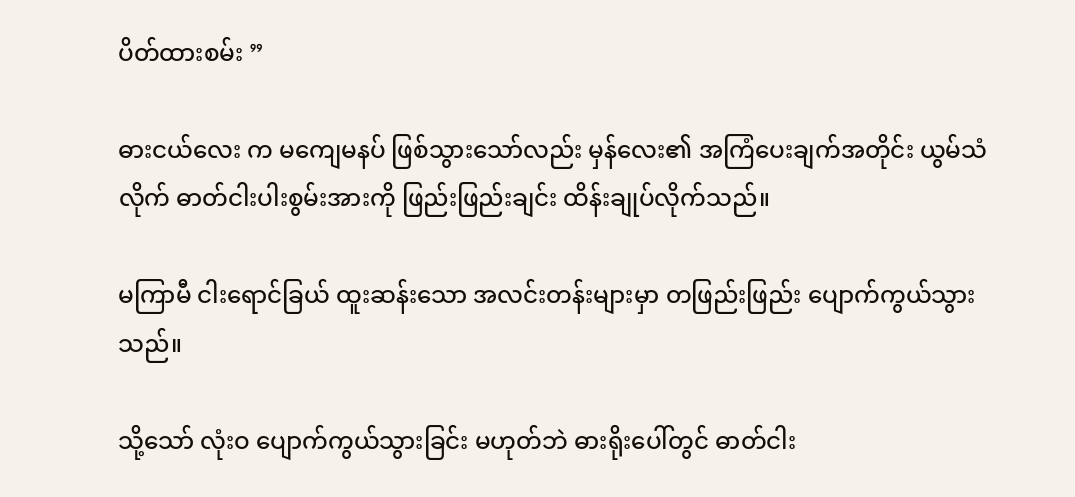ပိတ်ထားစမ်း ”

ဓားငယ်လေး က မကျေမနပ် ဖြစ်သွားသော်လည်း မှန်လေး၏ အကြံပေးချက်အတိုင်း ယွမ်သံလိုက် ဓာတ်ငါးပါးစွမ်းအားကို ဖြည်းဖြည်းချင်း ထိန်းချုပ်လိုက်သည်။

မကြာမီ ငါးရောင်ခြယ် ထူးဆန်းသော အလင်းတန်းများမှာ တဖြည်းဖြည်း ပျောက်ကွယ်သွားသည်။

သို့သော် လုံးဝ ပျောက်ကွယ်သွားခြင်း မဟုတ်ဘဲ ဓားရိုးပေါ်တွင် ဓာတ်ငါး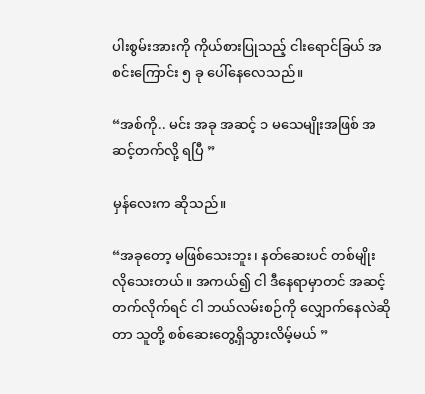ပါးစွမ်းအားကို ကိုယ်စားပြုသည့် ငါးရောင်ခြယ် အစင်းကြောင်း ၅ ခု ပေါ်နေလေသည်။

“အစ်ကို.. မင်း အခု အဆင့် ၁ မသေမျိုးအဖြစ် အဆင့်တက်လို့ ရပြီ ”

မှန်လေးက ဆိုသည်။

“အခုတော့ မဖြစ်သေးဘူး၊ နတ်ဆေးပင် တစ်မျိုး လိုသေးတယ်။ အကယ်၍ ငါ ဒီနေရာမှာတင် အဆင့်တက်လိုက်ရင် ငါ ဘယ်လမ်းစဉ်ကို လျှောက်နေလဲဆိုတာ သူတို့ စစ်ဆေးတွေ့ရှိသွားလိမ့်မယ် ”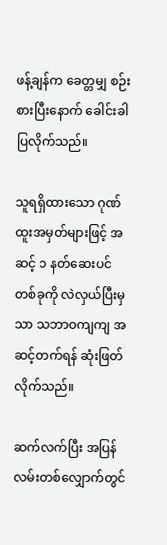ဖန့်ချန်က ခေတ္တမျှ စဉ်းစားပြီးနောက် ခေါင်းခါပြလိုက်သည်။

သူရရှိထားသော ဂုဏ်ထူးအမှတ်များဖြင့် အဆင့် ၁ နတ်ဆေးပင် တစ်ခုကို လဲလှယ်ပြီးမှသာ သဘာဝကျကျ အဆင့်တက်ရန် ဆုံးဖြတ်လိုက်သည်။

ဆက်လက်ပြီး အပြန်လမ်းတစ်လျှောက်တွင်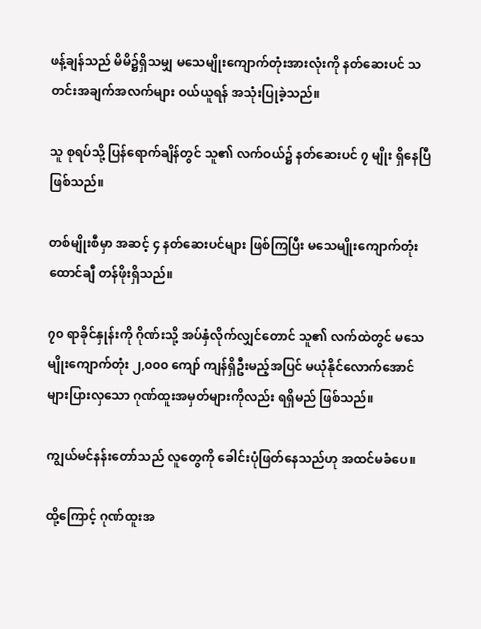ဖန့်ချန်သည် မိမိ၌ရှိသမျှ မသေမျိုးကျောက်တုံးအားလုံးကို နတ်ဆေးပင် သတင်းအချက်အလက်များ ဝယ်ယူရန် အသုံးပြုခဲ့သည်။

သူ စုရပ်သို့ ပြန်ရောက်ချိန်တွင် သူ၏ လက်ဝယ်၌ နတ်ဆေးပင် ၇ မျိုး ရှိနေပြီဖြစ်သည်။

တစ်မျိုးစီမှာ အဆင့် ၄ နတ်ဆေးပင်များ ဖြစ်ကြပြီး မသေမျိုးကျောက်တုံး ထောင်ချီ တန်ဖိုးရှိသည်။

၇၀ ရာခိုင်နှုန်းကို ဂိုဏ်းသို့ အပ်နှံလိုက်လျှင်တောင် သူ၏ လက်ထဲတွင် မသေမျိုးကျောက်တုံး ၂,၀၀၀ ကျော် ကျန်ရှိဦးမည့်အပြင် မယုံနိုင်လောက်အောင် များပြားလှသော ဂုဏ်ထူးအမှတ်များကိုလည်း ရရှိမည် ဖြစ်သည်။

ကျွယ်မင်နန်းတော်သည် လူတွေကို ခေါင်းပုံဖြတ်နေသည်ဟု အထင်မခံပေ။

ထို့ကြောင့် ဂုဏ်ထူးအ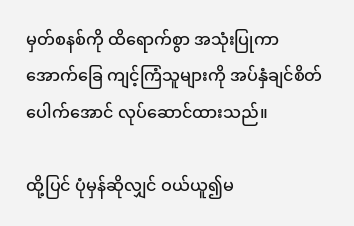မှတ်စနစ်ကို ထိရောက်စွာ အသုံးပြုကာ အောက်ခြေ ကျင့်ကြံသူများကို အပ်နှံချင်စိတ် ပေါက်အောင် လုပ်ဆောင်ထားသည်။

ထို့ပြင် ပုံမှန်ဆိုလျှင် ဝယ်ယူ၍မ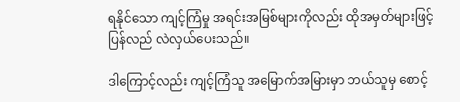ရနိုင်သော ကျင့်ကြံမှု အရင်းအမြစ်များကိုလည်း ထိုအမှတ်များဖြင့် ပြန်လည် လဲလှယ်ပေးသည်။

ဒါကြောင့်လည်း ကျင့်ကြံသူ အမြောက်အမြားမှာ ဘယ်သူမှ စောင့်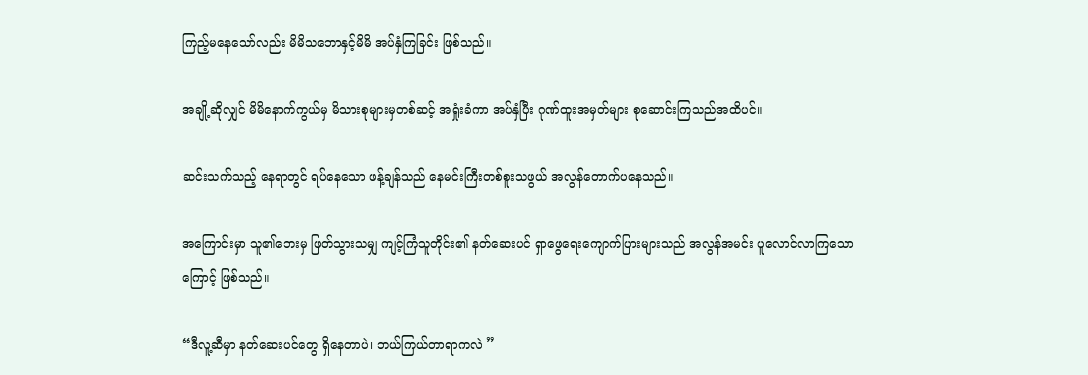ကြည့်မနေသော်လည်း မိမိသဘောနှင့်မိမိ အပ်နှံကြခြင်း ဖြစ်သည်။

အချို့ဆိုလျှင် မိမိနောက်ကွယ်မှ မိသားစုများမှတစ်ဆင့် အရှုံးခံကာ အပ်နှံပြီး ဂုဏ်ထူးအမှတ်များ စုဆောင်းကြသည်အထိပင်။

ဆင်းသက်သည့် နေရာတွင် ရပ်နေသော ဖန့်ချန်သည် နေမင်းကြီးတစ်စူးသဖွယ် အလွန်တောက်ပနေသည်။

အကြောင်းမှာ သူ၏ဘေးမှ ဖြတ်သွားသမျှ ကျင့်ကြံသူတိုင်း၏ နတ်ဆေးပင် ရှာဖွေရေးကျောက်ပြားများသည် အလွန်အမင်း ပူလောင်လာကြသောကြောင့် ဖြစ်သည်။

“ဒီလူ့ဆီမှာ နတ်ဆေးပင်တွေ ရှိနေတာပဲ၊ ဘယ်ကြယ်တာရာကလဲ ”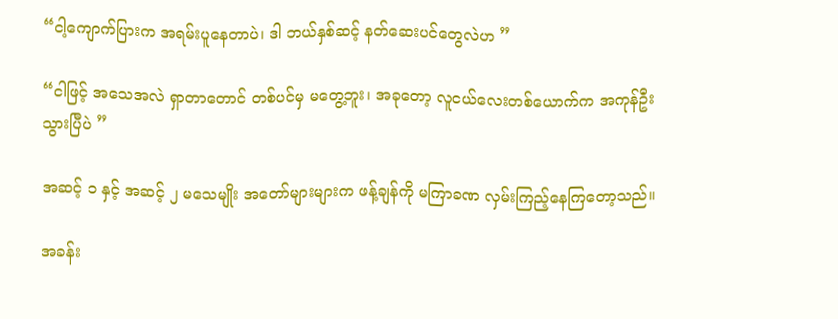“ငါ့ကျောက်ပြားက အရမ်းပူနေတာပဲ၊ ဒါ ဘယ်နှစ်ဆင့် နတ်ဆေးပင်တွေလဲဟ ”

“ငါဖြင့် အသေအလဲ ရှာတာတောင် တစ်ပင်မှ မတွေ့ဘူး၊ အခုတော့ လူငယ်လေးတစ်ယောက်က အကုန်ဦးသွားပြီပဲ ”

အဆင့် ၁ နှင့် အဆင့် ၂ မသေမျိုး အတော်များများက ဖန့်ချန်ကို မကြာခဏ လှမ်းကြည့်နေကြတော့သည်။

အခန်း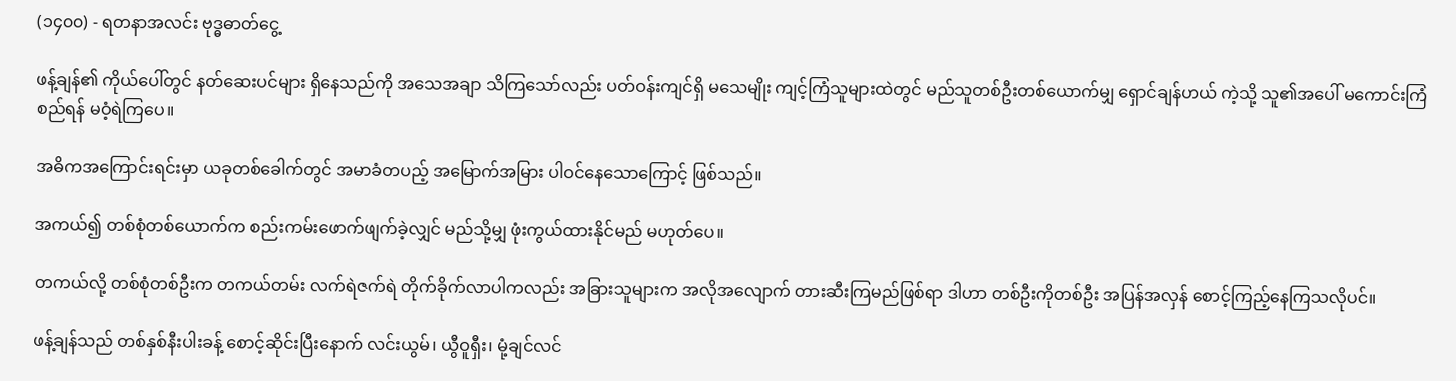(၁၄၀၀) - ရတနာအလင်း ဗုဒ္ဓဓာတ်ငွေ့

ဖန့်ချန်၏ ကိုယ်ပေါ်တွင် နတ်ဆေးပင်များ ရှိနေသည်ကို အသေအချာ သိကြသော်လည်း ပတ်ဝန်းကျင်ရှိ မသေမျိုး ကျင့်ကြံသူများထဲတွင် မည်သူတစ်ဦးတစ်ယောက်မျှ ရှောင်ချန်ဟယ် ကဲ့သို့ သူ၏အပေါ် မကောင်းကြံစည်ရန် မဝံ့ရဲကြပေ။

အဓိကအကြောင်းရင်းမှာ ယခုတစ်ခေါက်တွင် အမာခံတပည့် အမြောက်အမြား ပါဝင်နေသောကြောင့် ဖြစ်သည်။

အကယ်၍ တစ်စုံတစ်ယောက်က စည်းကမ်းဖောက်ဖျက်ခဲ့လျှင် မည်သို့မျှ ဖုံးကွယ်ထားနိုင်မည် မဟုတ်ပေ။

တကယ်လို့ တစ်စုံတစ်ဦးက တကယ်တမ်း လက်ရဲဇက်ရဲ တိုက်ခိုက်လာပါကလည်း အခြားသူများက အလိုအလျောက် တားဆီးကြမည်ဖြစ်ရာ ဒါဟာ တစ်ဦးကိုတစ်ဦး အပြန်အလှန် စောင့်ကြည့်နေကြသလိုပင်။

ဖန့်ချန်သည် တစ်နှစ်နီးပါးခန့် စောင့်ဆိုင်းပြီးနောက် လင်းယွမ်၊ ယွီဝူရှီး၊ မုံ့ချင်လင်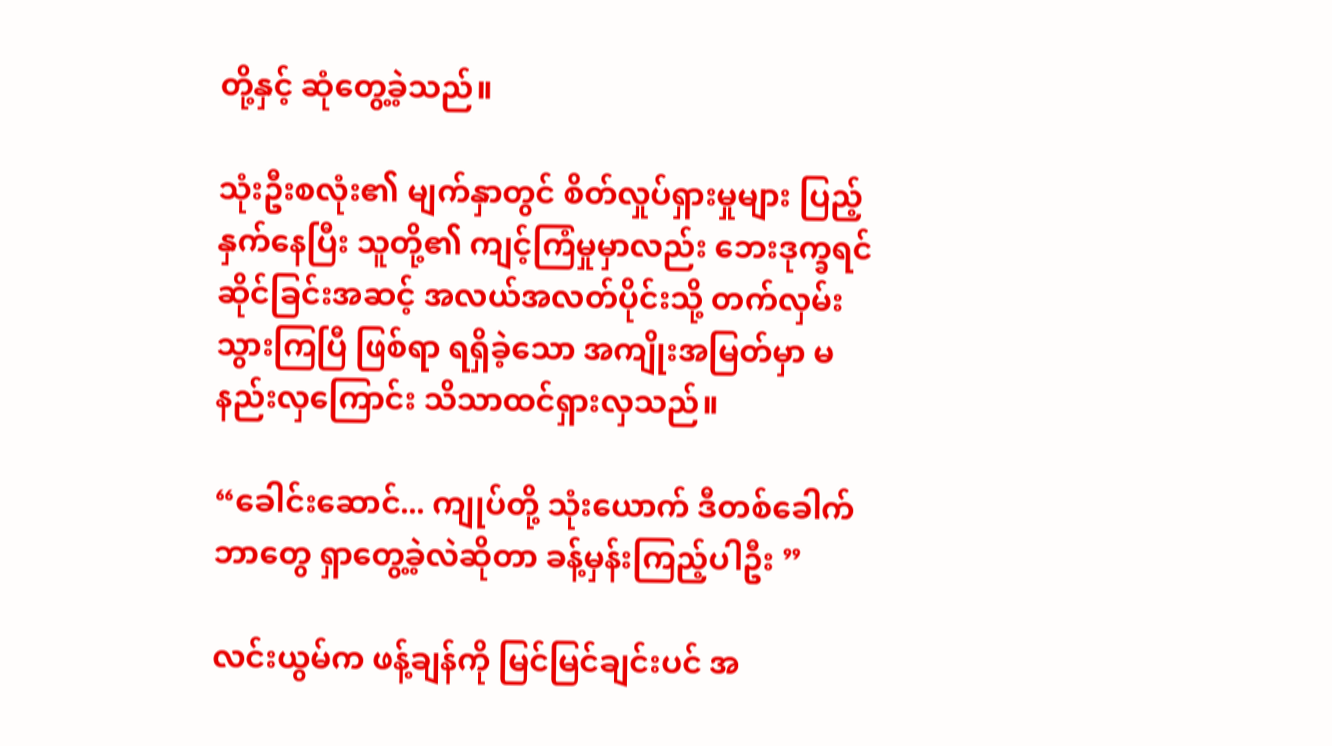တို့နှင့် ဆုံတွေ့ခဲ့သည်။

သုံးဦးစလုံး၏ မျက်နှာတွင် စိတ်လှုပ်ရှားမှုများ ပြည့်နှက်နေပြီး သူတို့၏ ကျင့်ကြံမှုမှာလည်း ဘေးဒုက္ခရင်ဆိုင်ခြင်းအဆင့် အလယ်အလတ်ပိုင်းသို့ တက်လှမ်းသွားကြပြီ ဖြစ်ရာ ရရှိခဲ့သော အကျိုးအမြတ်မှာ မနည်းလှကြောင်း သိသာထင်ရှားလှသည်။

“ခေါင်းဆောင်... ကျုပ်တို့ သုံးယောက် ဒီတစ်ခေါက် ဘာတွေ ရှာတွေ့ခဲ့လဲဆိုတာ ခန့်မှန်းကြည့်ပါဦး ”

လင်းယွမ်က ဖန့်ချန်ကို မြင်မြင်ချင်းပင် အ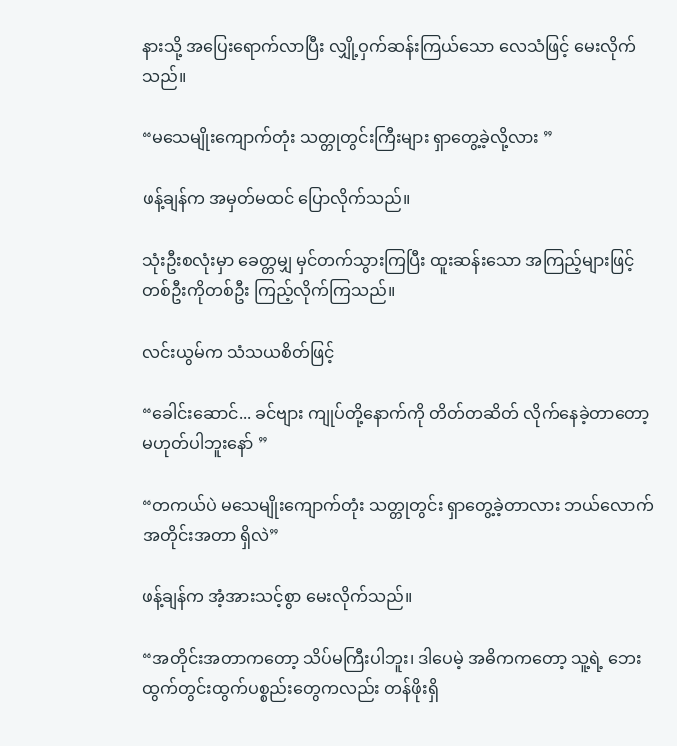နားသို့ အပြေးရောက်လာပြီး လျှို့ဝှက်ဆန်းကြယ်သော လေသံဖြင့် မေးလိုက်သည်။

“မသေမျိုးကျောက်တုံး သတ္တုတွင်းကြီးများ ရှာတွေ့ခဲ့လို့လား ”

ဖန့်ချန်က အမှတ်မထင် ပြောလိုက်သည်။

သုံးဦးစလုံးမှာ ခေတ္တမျှ မှင်တက်သွားကြပြီး ထူးဆန်းသော အကြည့်များဖြင့် တစ်ဦးကိုတစ်ဦး ကြည့်လိုက်ကြသည်။

လင်းယွမ်က သံသယစိတ်ဖြင့်

“ခေါင်းဆောင်... ခင်ဗျား ကျုပ်တို့နောက်ကို တိတ်တဆိတ် လိုက်နေခဲ့တာတော့ မဟုတ်ပါဘူးနော် ”

“တကယ်ပဲ မသေမျိုးကျောက်တုံး သတ္တုတွင်း ရှာတွေ့ခဲ့တာလား ဘယ်လောက် အတိုင်းအတာ ရှိလဲ”

ဖန့်ချန်က အံ့အားသင့်စွာ မေးလိုက်သည်။

“အတိုင်းအတာကတော့ သိပ်မကြီးပါဘူး၊ ဒါပေမဲ့ အဓိကကတော့ သူ့ရဲ့ ဘေးထွက်တွင်းထွက်ပစ္စည်းတွေကလည်း တန်ဖိုးရှိ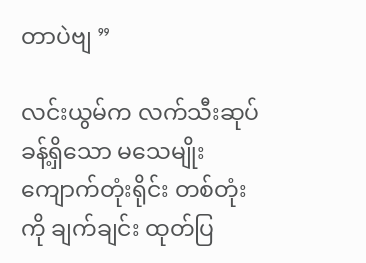တာပဲဗျ ”

လင်းယွမ်က လက်သီးဆုပ်ခန့်ရှိသော မသေမျိုးကျောက်တုံးရိုင်း တစ်တုံးကို ချက်ချင်း ထုတ်ပြ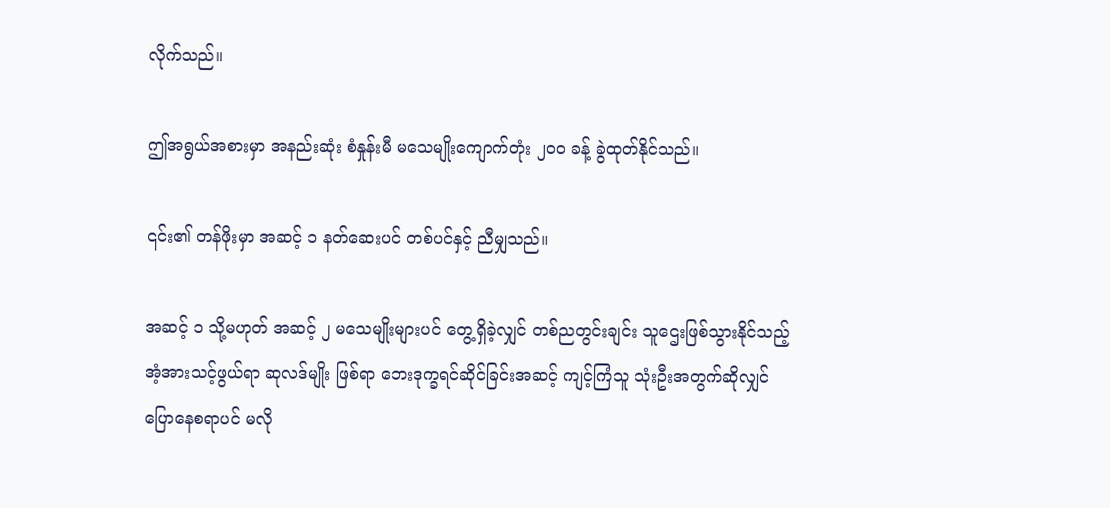လိုက်သည်။

ဤအရွယ်အစားမှာ အနည်းဆုံး စံနှုန်းမီ မသေမျိုးကျောက်တုံး ၂၀၀ ခန့် ခွဲထုတ်နိုင်သည်။

၎င်း၏ တန်ဖိုးမှာ အဆင့် ၁ နတ်ဆေးပင် တစ်ပင်နှင့် ညီမျှသည်။

အဆင့် ၁ သို့မဟုတ် အဆင့် ၂ မသေမျိုးများပင် တွေ့ရှိခဲ့လျှင် တစ်ညတွင်းချင်း သူဌေးဖြစ်သွားနိုင်သည့် အံ့အားသင့်ဖွယ်ရာ ဆုလဒ်မျိုး ဖြစ်ရာ ဘေးဒုက္ခရင်ဆိုင်ခြင်းအဆင့် ကျင့်ကြံသူ သုံးဦးအတွက်ဆိုလျှင် ပြောနေစရာပင် မလို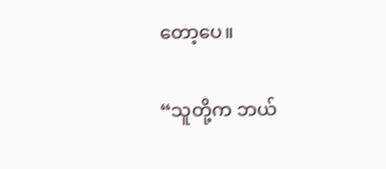တော့ပေ။

“သူတို့က ဘယ်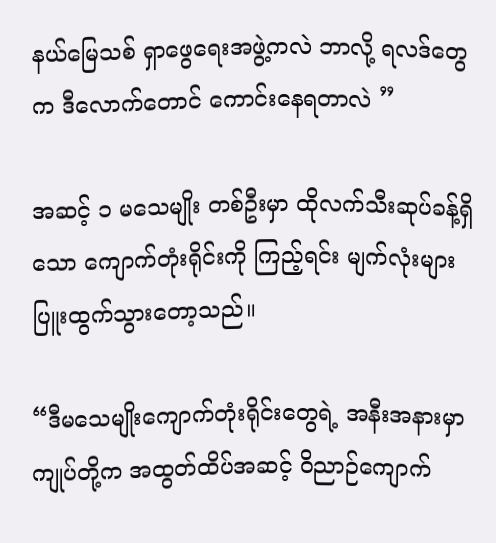နယ်မြေသစ် ရှာဖွေရေးအဖွဲ့ကလဲ ဘာလို့ ရလဒ်တွေက ဒီလောက်တောင် ကောင်းနေရတာလဲ ”

အဆင့် ၁ မသေမျိုး တစ်ဦးမှာ ထိုလက်သီးဆုပ်ခန့်ရှိသော ကျောက်တုံးရိုင်းကို ကြည့်ရင်း မျက်လုံးများ ပြူးထွက်သွားတော့သည်။

“ဒီမသေမျိုးကျောက်တုံးရိုင်းတွေရဲ့ အနီးအနားမှာ ကျုပ်တို့က အထွတ်ထိပ်အဆင့် ဝိညာဉ်ကျောက်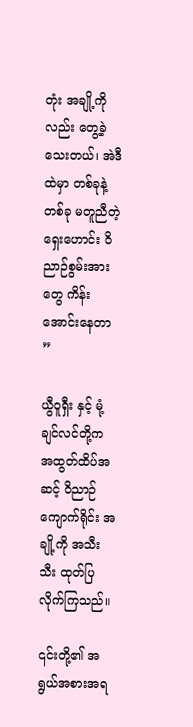တုံး အချို့ကိုလည်း တွေ့ခဲ့သေးတယ်၊ အဲဒီထဲမှာ တစ်ခုနဲ့တစ်ခု မတူညီတဲ့ ရှေးဟောင်း ဝိညာဉ်စွမ်းအားတွေ ကိန်းအောင်းနေတာ ”

ယွီဝူရှီး နှင့် မုံ့ချင်လင်တို့က အထွတ်ထိပ်အဆင့် ဝိညာဉ်ကျောက်ရိုင်း အချို့ကို အသီးသီး ထုတ်ပြလိုက်ကြသည်။

၎င်းတို့၏ အရွယ်အစားအရ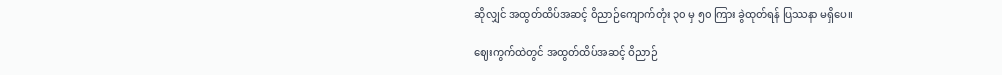ဆိုလျှင် အထွတ်ထိပ်အဆင့် ဝိညာဉ်ကျောက်တုံး ၃၀ မှ ၅၀ ကြား ခွဲထုတ်ရန် ပြဿနာ မရှိပေ။

ဈေးကွက်ထဲတွင် အထွတ်ထိပ်အဆင့် ဝိညာဉ်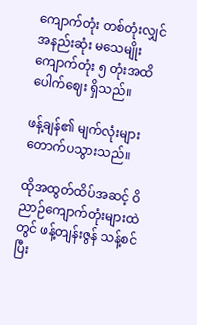ကျောက်တုံး တစ်တုံးလျှင် အနည်းဆုံး မသေမျိုးကျောက်တုံး ၅ တုံးအထိ ပေါက်ဈေး ရှိသည်။

ဖန့်ချန်၏ မျက်လုံးများ တောက်ပသွားသည်။

ထိုအထွတ်ထိပ်အဆင့် ဝိညာဉ်ကျောက်တုံးများထဲတွင် ဖန့်တျန်းဇွန် သန့်စင်ပြီး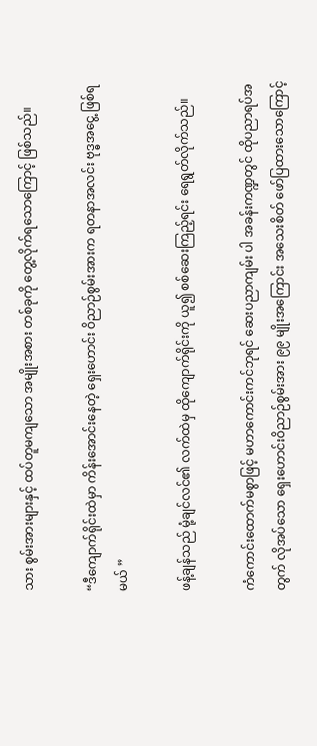သား စွမ်းအားများနှင့် ထပ်တူမကျသော အမျိုးအစား တစ်ခုကို တွေ့လိုက်ရသောကြောင့် ဖြစ်သည်။

“ဒီကျောက်ရိုင်းထဲမှာ ကိန်းအောင်းနေတဲ့ ရှေးဟောင်း ဝိညာဉ်စွမ်းအားက ရတနာအလင်း ဗုဒ္ဓအငွေ့ ဖြစ်ရမယ် ”

ဖန့်ချန်သည် မုံ့ချင်လင်၏ လက်ထဲမှ ထိုကျောက်ရိုင်းကို ယူ၍ စစ်ဆေးကြည့်ရင်း ရေရွတ်လိုက်သည်။

ကံကောင်းထောက်မစွာဖြင့် မဟာကောင်းကင်ဘုရင် ဆေးပညာကျမ်း ပါ အခန်းကဏ္ဍတွင် ထိုပညာရပ်အတွက် လိုအပ်သော ရှေးဟောင်းဝိညာဉ်စွမ်းအား ၉၉ မျိုးအကြောင်း အသေးစိတ် ဖော်ပြထားသောကြောင့်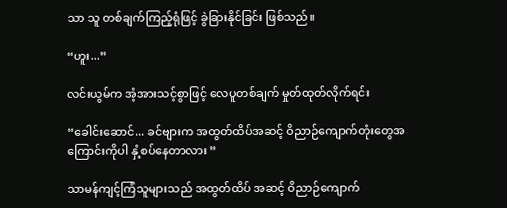သာ သူ တစ်ချက်ကြည့်ရုံဖြင့် ခွဲခြားနိုင်ခြင်း ဖြစ်သည်။

“ဟူး...”

လင်းယွမ်က အံ့အားသင့်စွာဖြင့် လေပူတစ်ချက် မှုတ်ထုတ်လိုက်ရင်း

“ခေါင်းဆောင်... ခင်ဗျားက အထွတ်ထိပ်အဆင့် ဝိညာဉ်ကျောက်တုံးတွေအကြောင်းကိုပါ နှံ့စပ်နေတာလား ”

သာမန်ကျင့်ကြံသူများသည် အထွတ်ထိပ် အဆင့် ဝိညာဉ်ကျောက်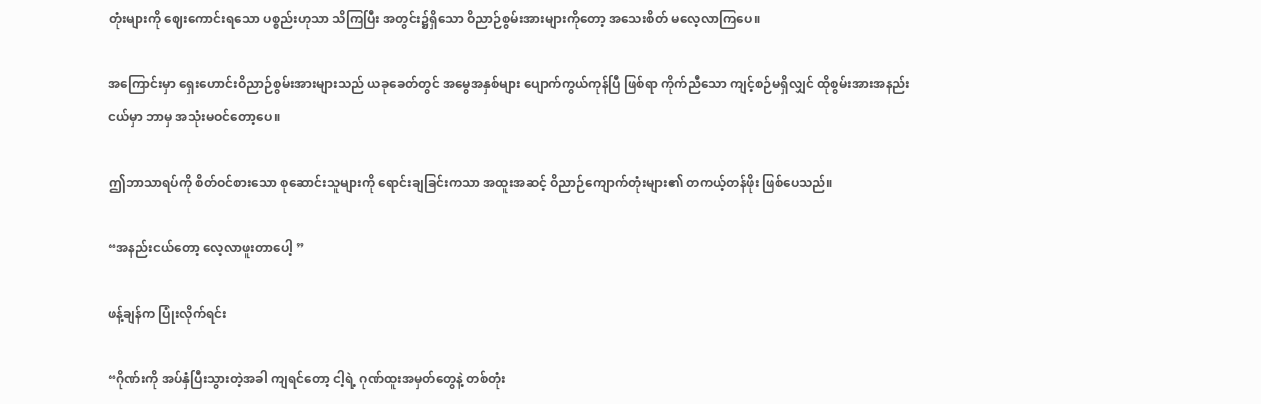တုံးများကို ဈေးကောင်းရသော ပစ္စည်းဟုသာ သိကြပြီး အတွင်း၌ရှိသော ဝိညာဉ်စွမ်းအားများကိုတော့ အသေးစိတ် မလေ့လာကြပေ။

အကြောင်းမှာ ရှေးဟောင်းဝိညာဉ်စွမ်းအားများသည် ယခုခေတ်တွင် အမွေအနှစ်များ ပျောက်ကွယ်ကုန်ပြီ ဖြစ်ရာ ကိုက်ညီသော ကျင့်စဉ်မရှိလျှင် ထိုစွမ်းအားအနည်းငယ်မှာ ဘာမှ အသုံးမဝင်တော့ပေ။

ဤဘာသာရပ်ကို စိတ်ဝင်စားသော စုဆောင်းသူများကို ရောင်းချခြင်းကသာ အထူးအဆင့် ဝိညာဉ်ကျောက်တုံးများ၏ တကယ့်တန်ဖိုး ဖြစ်ပေသည်။

“အနည်းငယ်တော့ လေ့လာဖူးတာပေါ့ ”

ဖန့်ချန်က ပြုံးလိုက်ရင်း

“ဂိုဏ်းကို အပ်နှံပြီးသွားတဲ့အခါ ကျရင်တော့ ငါ့ရဲ့ ဂုဏ်ထူးအမှတ်တွေနဲ့ တစ်တုံး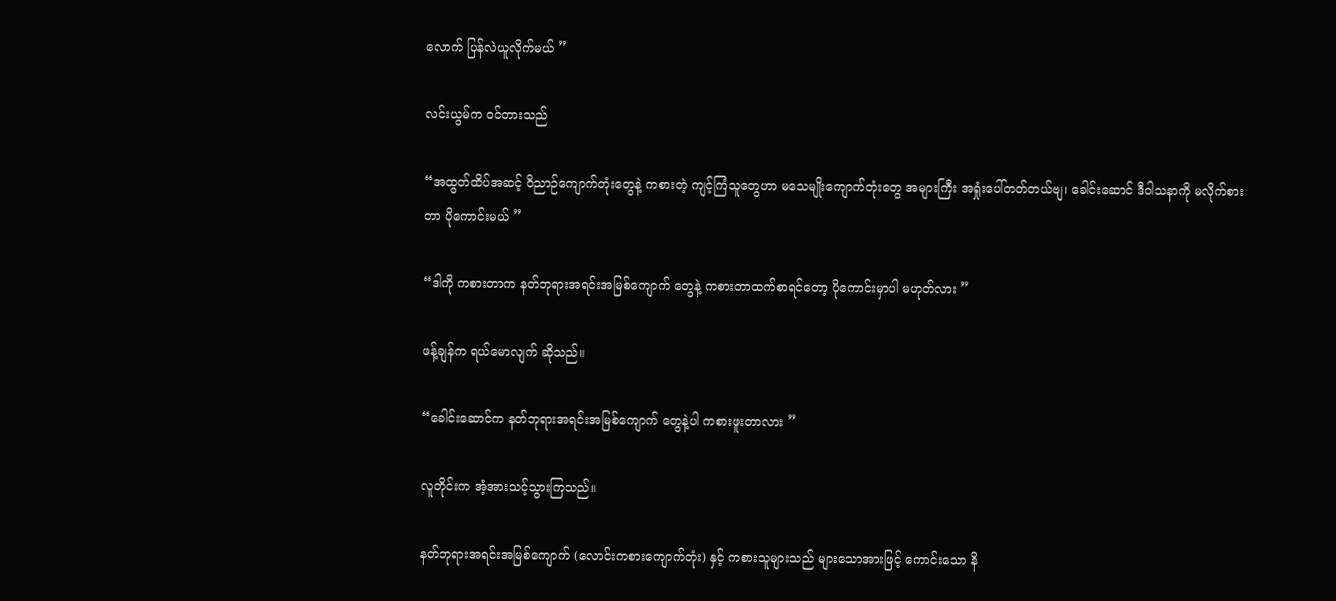လောက် ပြန်လဲယူလိုက်မယ် ”

လင်းယွမ်က ဝင်တားသည်

“အထွတ်ထိပ်အဆင့် ဝိညာဉ်ကျောက်တုံးတွေနဲ့ ကစားတဲ့ ကျင့်ကြံသူတွေဟာ မသေမျိုးကျောက်တုံးတွေ အများကြီး အရှုံးပေါ်တတ်တယ်ဗျ၊ ခေါင်းဆောင် ဒီဝါသနာကို မလိုက်စားတာ ပိုကောင်းမယ် ”

“ဒါကို ကစားတာက နတ်ဘုရားအရင်းအမြစ်ကျောက် တွေနဲ့ ကစားတာထက်စာရင်တော့ ပိုကောင်းမှာပါ မဟုတ်လား ”

ဖန့်ချန်က ရယ်မောလျက် ဆိုသည်။

“ခေါင်းဆောင်က နတ်ဘုရားအရင်းအမြစ်ကျောက် တွေနဲ့ပါ ကစားဖူးတာလား ”

လူတိုင်းက အံ့အားသင့်သွားကြသည်။

နတ်ဘုရားအရင်းအမြစ်ကျောက် (လောင်းကစားကျောက်တုံး) နှင့် ကစားသူများသည် များသောအားဖြင့် ကောင်းသော နိ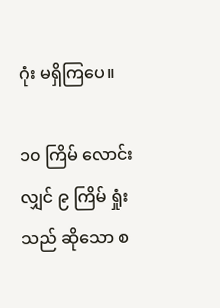ဂုံး မရှိကြပေ။

၁၀ ကြိမ် လောင်းလျှင် ၉ ကြိမ် ရှုံးသည် ဆိုသော စ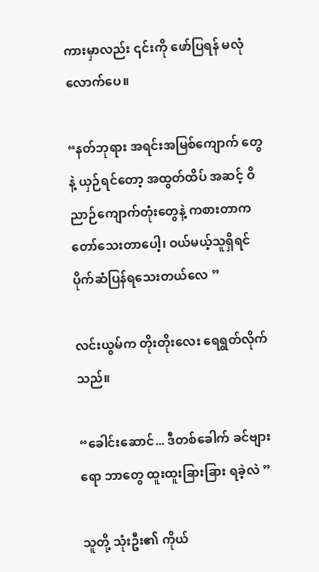ကားမှာလည်း ၎င်းကို ဖော်ပြရန် မလုံလောက်ပေ။

“နတ်ဘုရား အရင်းအမြစ်ကျောက် တွေနဲ့ ယှဉ်ရင်တော့ အထွတ်ထိပ် အဆင့် ဝိညာဉ်ကျောက်တုံးတွေနဲ့ ကစားတာက တော်သေးတာပေါ့၊ ဝယ်မယ့်သူရှိရင် ပိုက်ဆံပြန်ရသေးတယ်လေ ”

လင်းယွမ်က တိုးတိုးလေး ရေရွတ်လိုက်သည်။

“ခေါင်းဆောင်... ဒီတစ်ခေါက် ခင်ဗျားရော ဘာတွေ ထူးထူးခြားခြား ရခဲ့လဲ ”

သူတို့ သုံးဦး၏ ကိုယ်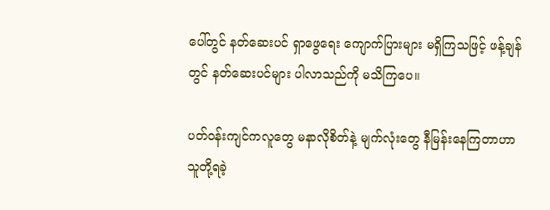ပေါ်တွင် နတ်ဆေးပင် ရှာဖွေရေး ကျောက်ပြားများ မရှိကြသဖြင့် ဖန့်ချန်တွင် နတ်ဆေးပင်များ ပါလာသည်ကို မသိကြပေ။

ပတ်ဝန်းကျင်ကလူတွေ မနာလိုစိတ်နဲ့ မျက်လုံးတွေ နီမြန်းနေကြတာဟာ သူတို့ရခဲ့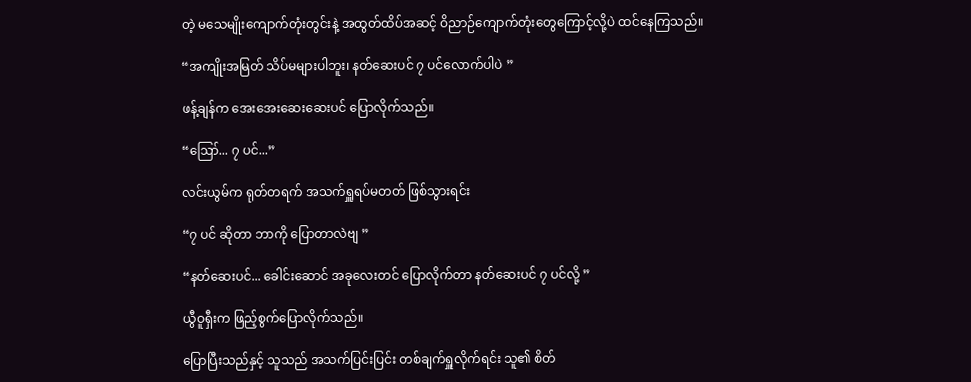တဲ့ မသေမျိုးကျောက်တုံးတွင်းနဲ့ အထွတ်ထိပ်အဆင့် ဝိညာဉ်ကျောက်တုံးတွေကြောင့်လို့ပဲ ထင်နေကြသည်။

“အကျိုးအမြတ် သိပ်မများပါဘူး၊ နတ်ဆေးပင် ၇ ပင်လောက်ပါပဲ ”

ဖန့်ချန်က အေးအေးဆေးဆေးပင် ပြောလိုက်သည်။

“ဪ... ၇ ပင်...”

လင်းယွမ်က ရုတ်တရက် အသက်ရှူရပ်မတတ် ဖြစ်သွားရင်း

“၇ ပင် ဆိုတာ ဘာကို ပြောတာလဲဗျ ”

“နတ်ဆေးပင်... ခေါင်းဆောင် အခုလေးတင် ပြောလိုက်တာ နတ်ဆေးပင် ၇ ပင်လို့ ”

ယွီဝူရှီးက ဖြည့်စွက်ပြောလိုက်သည်။

ပြောပြီးသည်နှင့် သူသည် အသက်ပြင်းပြင်း တစ်ချက်ရှူလိုက်ရင်း သူ၏ စိတ်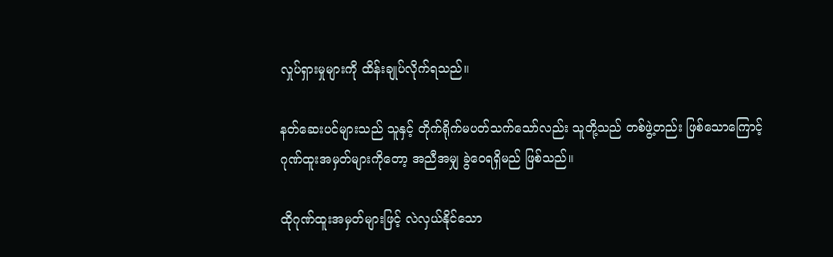လှုပ်ရှားမှုများကို ထိန်းချုပ်လိုက်ရသည်။

နတ်ဆေးပင်များသည် သူနှင့် တိုက်ရိုက်မပတ်သက်သော်လည်း သူတို့သည် တစ်ဖွဲ့တည်း ဖြစ်သောကြောင့် ဂုဏ်ထူးအမှတ်များကိုတော့ အညီအမျှ ခွဲဝေရရှိမည် ဖြစ်သည်။

ထိုဂုဏ်ထူးအမှတ်များဖြင့် လဲလှယ်နိုင်သော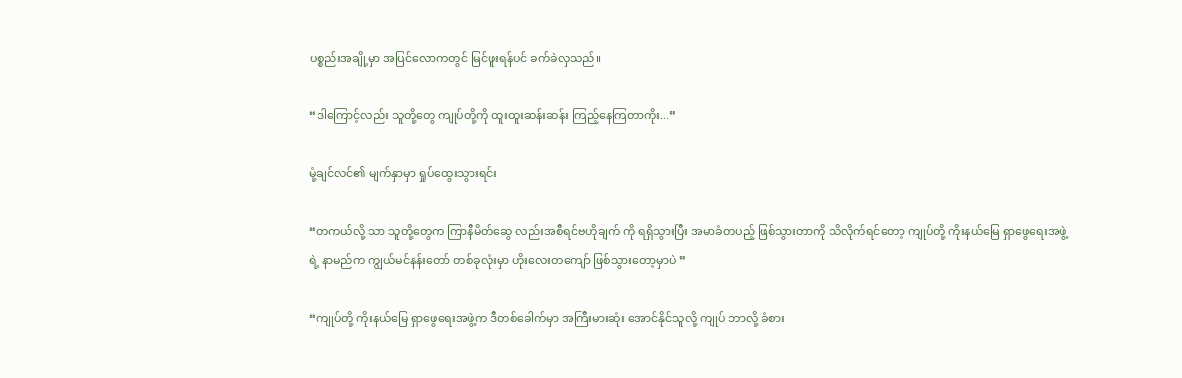ပစ္စည်းအချို့မှာ အပြင်လောကတွင် မြင်ဖူးရန်ပင် ခက်ခဲလှသည်။

“ဒါကြောင့်လည်း သူတို့တွေ ကျုပ်တို့ကို ထူးထူးဆန်းဆန်း ကြည့်နေကြတာကိုး...”

မုံ့ချင်လင်၏ မျက်နှာမှာ ရှုပ်ထွေးသွားရင်း

“တကယ်လို့ သာ သူတို့တွေက ကြာနီမိတ်ဆွေ လည်းအစီရင်ဗဟိုချက် ကို ရရှိသွားပြီး အမာခံတပည့် ဖြစ်သွားတာကို သိလိုက်ရင်တော့ ကျုပ်တို့ ကိုးနယ်မြေ ရှာဖွေရေးအဖွဲ့ ရဲ့ နာမည်က ကျွယ်မင်နန်းတော် တစ်ခုလုံးမှာ ဟိုးလေးတကျော် ဖြစ်သွားတော့မှာပဲ ”

“ကျုပ်တို့ ကိုးနယ်မြေ ရှာဖွေရေးအဖွဲ့က ဒီတစ်ခေါက်မှာ အကြီးမားဆုံး အောင်နိုင်သူလို့ ကျုပ် ဘာလို့ ခံစား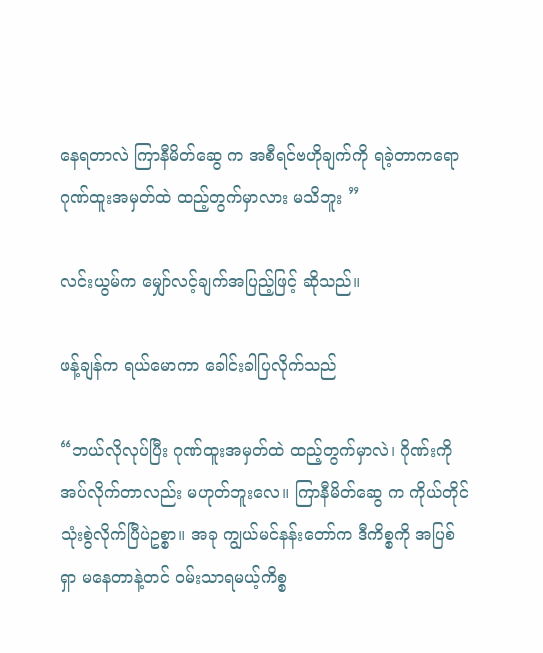နေရတာလဲ ကြာနီမိတ်ဆွေ က အစီရင်ဗဟိုချက်ကို ရခဲ့တာကရော ဂုဏ်ထူးအမှတ်ထဲ ထည့်တွက်မှာလား မသိဘူး ”

လင်းယွမ်က မျှော်လင့်ချက်အပြည့်ဖြင့် ဆိုသည်။

ဖန့်ချန်က ရယ်မောကာ ခေါင်းခါပြလိုက်သည်

“ဘယ်လိုလုပ်ပြီး ဂုဏ်ထူးအမှတ်ထဲ ထည့်တွက်မှာလဲ၊ ဂိုဏ်းကို အပ်လိုက်တာလည်း မဟုတ်ဘူးလေ။ ကြာနီမိတ်ဆွေ က ကိုယ်တိုင် သုံးစွဲလိုက်ပြီပဲဥစ္စာ။ အခု ကျွယ်မင်နန်းတော်က ဒီကိစ္စကို အပြစ်ရှာ မနေတာနဲ့တင် ဝမ်းသာရမယ့်ကိစ္စ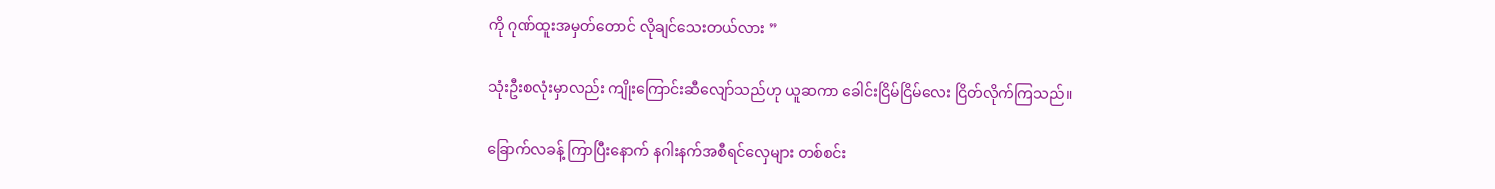ကို ဂုဏ်ထူးအမှတ်တောင် လိုချင်သေးတယ်လား ”

သုံးဦးစလုံးမှာလည်း ကျိုးကြောင်းဆီလျော်သည်ဟု ယူဆကာ ခေါင်းငြိမ်ငြိမ်လေး ငြိတ်လိုက်ကြသည်။

ခြောက်လခန့် ကြာပြီးနောက် နဂါးနက်အစီရင်လှေများ တစ်စင်း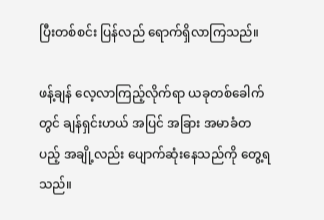ပြီးတစ်စင်း ပြန်လည် ရောက်ရှိလာကြသည်။

ဖန့်ချန် လေ့လာကြည့်လိုက်ရာ ယခုတစ်ခေါက်တွင် ချန်ရှင်းဟယ် အပြင် အခြား အမာခံတပည့် အချို့လည်း ပျောက်ဆုံးနေသည်ကို တွေ့ရသည်။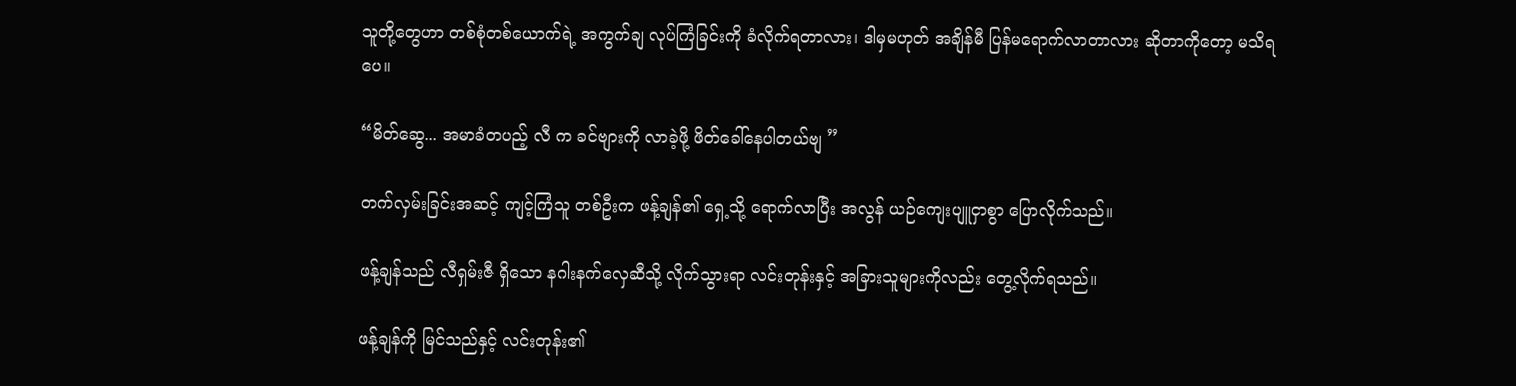သူတို့တွေဟာ တစ်စုံတစ်ယောက်ရဲ့ အကွက်ချ လုပ်ကြံခြင်းကို ခံလိုက်ရတာလား၊ ဒါမှမဟုတ် အချိန်မီ ပြန်မရောက်လာတာလား ဆိုတာကိုတော့ မသိရပေ။

“မိတ်ဆွေ... အမာခံတပည့် လီ က ခင်ဗျားကို လာခဲ့ဖို့ ဖိတ်ခေါ်နေပါတယ်ဗျ ”

တက်လှမ်းခြင်းအဆင့် ကျင့်ကြံသူ တစ်ဦးက ဖန့်ချန်၏ ရှေ့သို့ ရောက်လာပြီး အလွန် ယဉ်ကျေးပျူငှာစွာ ပြောလိုက်သည်။

ဖန့်ချန်သည် လီရှမ်းဇီ ရှိသော နဂါးနက်လှေဆီသို့ လိုက်သွားရာ လင်းတုန်းနှင့် အခြားသူများကိုလည်း တွေ့လိုက်ရသည်။

ဖန့်ချန်ကို မြင်သည်နှင့် လင်းတုန်း၏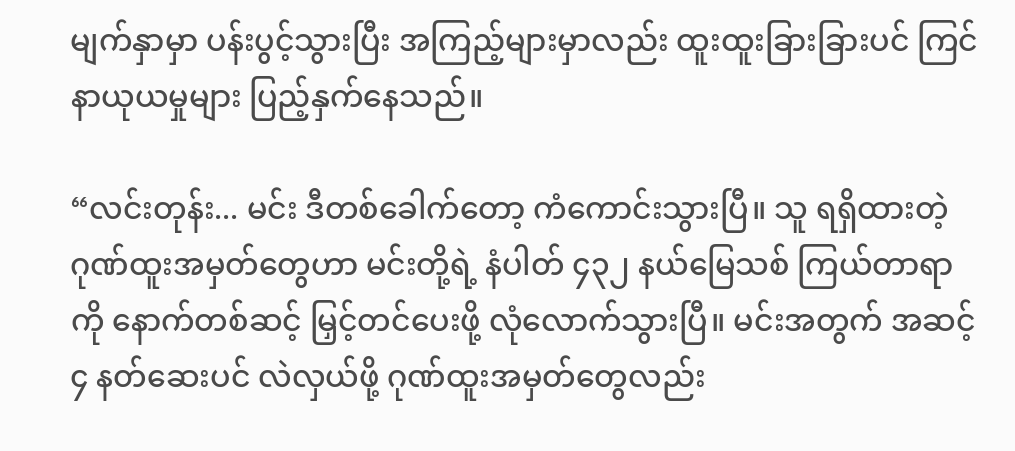မျက်နှာမှာ ပန်းပွင့်သွားပြီး အကြည့်များမှာလည်း ထူးထူးခြားခြားပင် ကြင်နာယုယမှုများ ပြည့်နှက်နေသည်။

“လင်းတုန်း... မင်း ဒီတစ်ခေါက်တော့ ကံကောင်းသွားပြီ။ သူ ရရှိထားတဲ့ ဂုဏ်ထူးအမှတ်တွေဟာ မင်းတို့ရဲ့ နံပါတ် ၄၃၂ နယ်မြေသစ် ကြယ်တာရာကို နောက်တစ်ဆင့် မြှင့်တင်ပေးဖို့ လုံလောက်သွားပြီ။ မင်းအတွက် အဆင့် ၄ နတ်ဆေးပင် လဲလှယ်ဖို့ ဂုဏ်ထူးအမှတ်တွေလည်း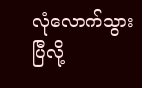လုံလောက်သွားပြီလို့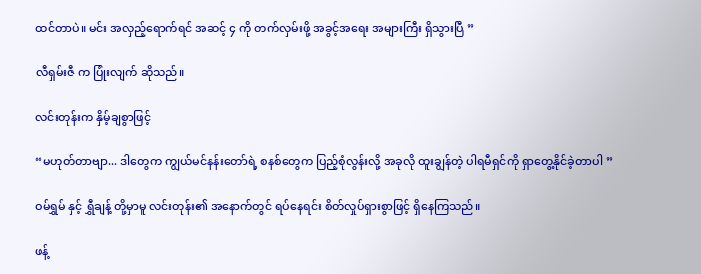ထင်တာပဲ။ မင်း အလှည့်ရောက်ရင် အဆင့် ၄ ကို တက်လှမ်းဖို့ အခွင့်အရေး အများကြီး ရှိသွားပြီ ”

လီရှမ်းဇီ က ပြုံးလျက် ဆိုသည်။

လင်းတုန်းက နှိမ့်ချစွာဖြင့်

“မဟုတ်တာဗျာ... ဒါတွေက ကျွယ်မင်နန်းတော်ရဲ့ စနစ်တွေက ပြည့်စုံလွန်းလို့ အခုလို ထူးချွန်တဲ့ ပါရမီရှင်ကို ရှာတွေ့နိုင်ခဲ့တာပါ ”

ဝမ်ရွှမ် နှင့် ရွှီချန့် တို့မှာမူ လင်းတုန်း၏ အနောက်တွင် ရပ်နေရင်း စိတ်လှုပ်ရှားစွာဖြင့် ရှိနေကြသည်။

ဖန့်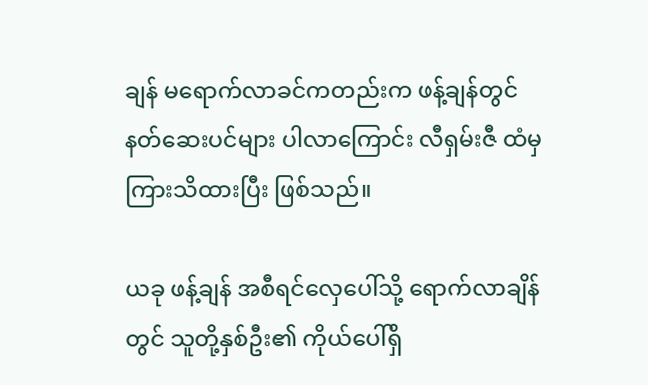ချန် မရောက်လာခင်ကတည်းက ဖန့်ချန်တွင် နတ်ဆေးပင်များ ပါလာကြောင်း လီရှမ်းဇီ ထံမှ ကြားသိထားပြီး ဖြစ်သည်။

ယခု ဖန့်ချန် အစီရင်လှေပေါ်သို့ ရောက်လာချိန်တွင် သူတို့နှစ်ဦး၏ ကိုယ်ပေါ်ရှိ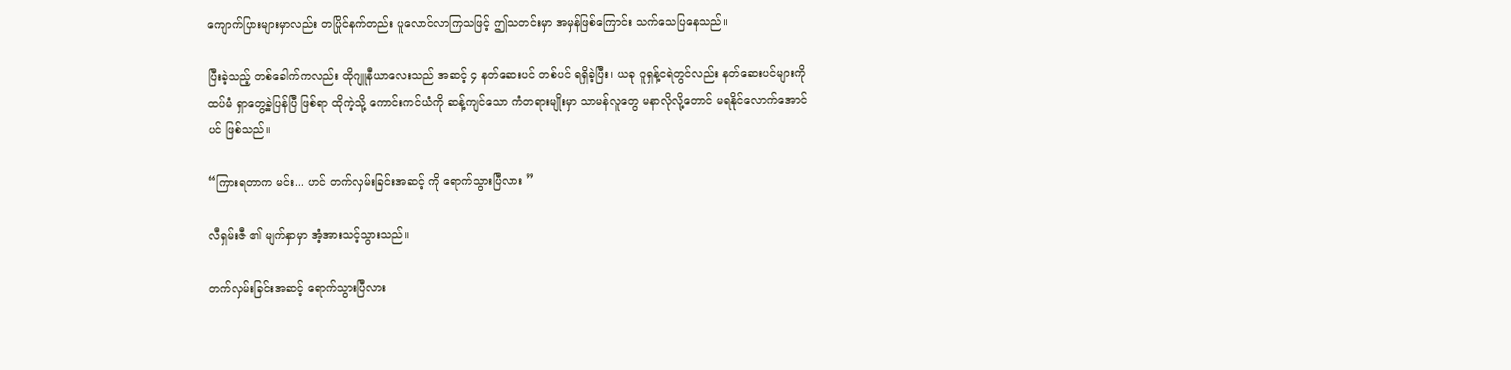ကျောက်ပြားများမှာလည်း တပြိုင်နက်တည်း ပူလောင်လာကြသဖြင့် ဤသတင်းမှာ အမှန်ဖြစ်ကြောင်း သက်သေပြနေသည်။

ပြီးခဲ့သည့် တစ်ခေါက်ကလည်း ထိုဂျူနီယာလေးသည် အဆင့် ၄ နတ်ဆေးပင် တစ်ပင် ရရှိခဲ့ပြီး၊ ယခု ဝူရှန့်ငရဲတွင်လည်း နတ်ဆေးပင်များကို ထပ်မံ ရှာတွေ့ခဲ့ပြန်ပြီ ဖြစ်ရာ ထိုကဲ့သို့ ကောင်းကင်ယံကို ဆန့်ကျင်သော ကံတရားမျိုးမှာ သာမန်လူတွေ မနာလိုလို့တောင် မရနိုင်လောက်အောင်ပင် ဖြစ်သည်။

“ကြားရတာက မင်း... ဟင် တက်လှမ်းခြင်းအဆင့် ကို ရောက်သွားပြီလား ”

လီရှမ်းဇီ ၏ မျက်နှာမှာ အံ့အားသင့်သွားသည်။

တက်လှမ်းခြင်းအဆင့် ရောက်သွားပြီလား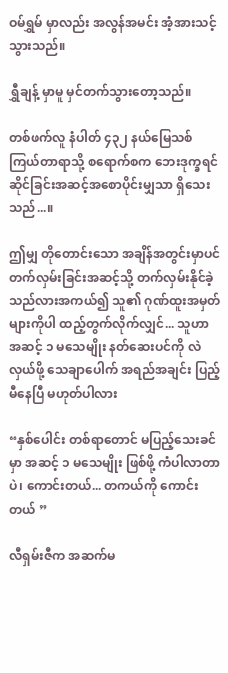ဝမ်ရွှမ် မှာလည်း အလွန်အမင်း အံ့အားသင့်သွားသည်။

ရွှီချန့် မှာမူ မှင်တက်သွားတော့သည်။

တစ်ဖက်လူ နံပါတ် ၄၃၂ နယ်မြေသစ် ကြယ်တာရာသို့ စရောက်စက ဘေးဒုက္ခရင်ဆိုင်ခြင်းအဆင့်အစောပိုင်းမျှသာ ရှိသေးသည်...။

ဤမျှ တိုတောင်းသော အချိန်အတွင်းမှာပင် တက်လှမ်းခြင်းအဆင့်သို့ တက်လှမ်းနိုင်ခဲ့သည်လားအကယ်၍ သူ၏ ဂုဏ်ထူးအမှတ်များကိုပါ ထည့်တွက်လိုက်လျှင်... သူဟာ အဆင့် ၁ မသေမျိုး နတ်ဆေးပင်ကို လဲလှယ်ဖို့ သေချာပေါက် အရည်အချင်း ပြည့်မီနေပြီ မဟုတ်ပါလား

“နှစ်ပေါင်း တစ်ရာတောင် မပြည့်သေးခင်မှာ အဆင့် ၁ မသေမျိုး ဖြစ်ဖို့ ကံပါလာတာပဲ၊ ကောင်းတယ်... တကယ်ကို ကောင်းတယ် ”

လီရှမ်းဇီက အဆက်မ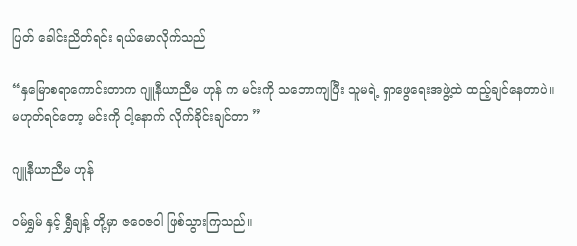ပြတ် ခေါင်းညိတ်ရင်း ရယ်မောလိုက်သည်

“နှမြောစရာကောင်းတာက ဂျူနီယာညီမ ဟုန် က မင်းကို သဘောကျပြီး သူမရဲ့ ရှာဖွေရေးအဖွဲ့ထဲ ထည့်ချင်နေတာပဲ။ မဟုတ်ရင်တော့ မင်းကို ငါ့နောက် လိုက်ခိုင်းချင်တာ ”

ဂျူနီယာညီမ ဟုန်

ဝမ်ရွှမ် နှင့် ရွှီချန့် တို့မှာ ဇဝေဇဝါ ဖြစ်သွားကြသည်။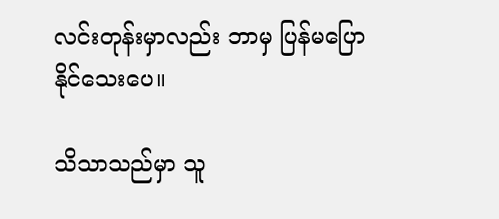လင်းတုန်းမှာလည်း ဘာမှ ပြန်မပြောနိုင်သေးပေ။

သိသာသည်မှာ သူ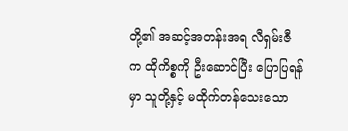တို့၏ အဆင့်အတန်းအရ လီရှမ်းဇီ က ထိုကိစ္စကို ဦးဆောင်ပြီး ပြောပြရန်မှာ သူတို့နှင့် မထိုက်တန်သေးသော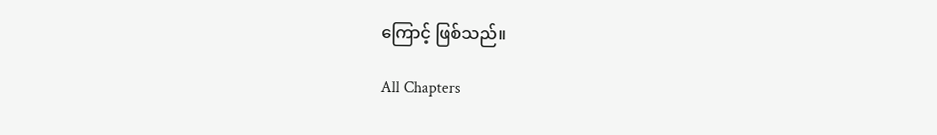ကြောင့် ဖြစ်သည်။

All Chapters